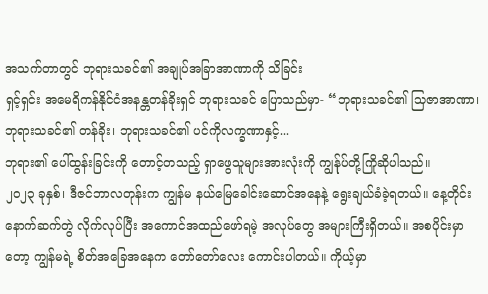အသက်တာတွင် ဘုရားသခင်၏ အချုပ်အခြာအာဏာကို သိခြင်း
ရှင့်ရှင်း အမေရိကန်နိုင်ငံအနန္တတန်ခိုးရှင် ဘုရားသခင် ပြောသည်မှာ- “ဘုရားသခင်၏ သြဇာအာဏာ၊ ဘုရားသခင်၏ တန်ခိုး၊ ဘုရားသခင်၏ ပင်ကိုလက္ခဏာနှင့်...
ဘုရား၏ ပေါ်ထွန်းခြင်းကို တောင့်တသည့် ရှာဖွေသူများအားလုံးကို ကျွန်ုပ်တို့ကြိုဆိုပါသည်။
၂၀၂၃ ခုနှစ်၊ ဒီဇင်ဘာလတုန်းက ကျွန်မ နယ်မြေခေါင်းဆောင်အနေနဲ့ ရွေးချယ်ခံခဲ့ရတယ်။ နေ့တိုင်း နောက်ဆက်တွဲ လိုက်လုပ်ပြီး အကောင်အထည်ဖော်ရမဲ့ အလုပ်တွေ အများကြီးရှိတယ်။ အစပိုင်းမှာတော့ ကျွန်မရဲ့ စိတ်အခြေအနေက တော်တော်လေး ကောင်းပါတယ်။ ကိုယ့်မှာ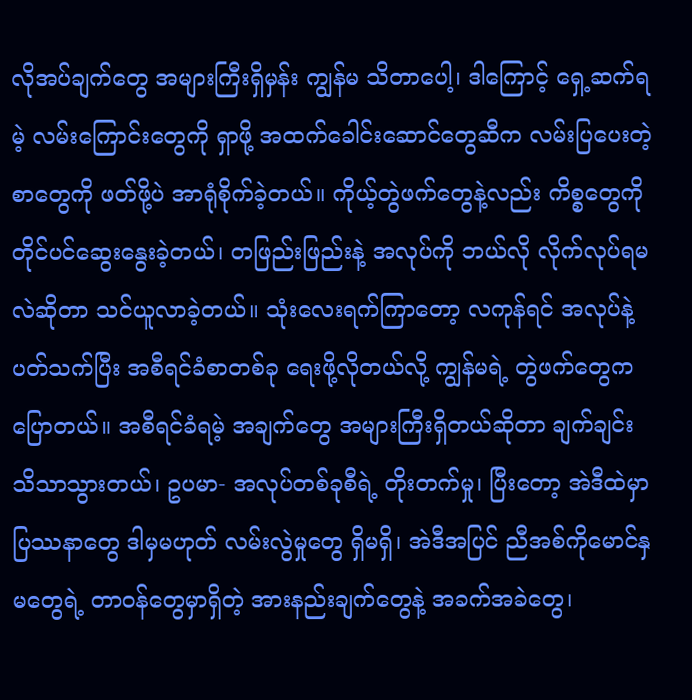လိုအပ်ချက်တွေ အများကြီးရှိမှန်း ကျွန်မ သိတာပေါ့၊ ဒါကြောင့် ရှေ့ဆက်ရမဲ့ လမ်းကြောင်းတွေကို ရှာဖို့ အထက်ခေါင်းဆောင်တွေဆီက လမ်းပြပေးတဲ့ စာတွေကို ဖတ်ဖို့ပဲ အာရုံစိုက်ခဲ့တယ်။ ကိုယ့်တွဲဖက်တွေနဲ့လည်း ကိစ္စတွေကို တိုင်ပင်ဆွေးနွေးခဲ့တယ်၊ တဖြည်းဖြည်းနဲ့ အလုပ်ကို ဘယ်လို လိုက်လုပ်ရမလဲဆိုတာ သင်ယူလာခဲ့တယ်။ သုံးလေးရက်ကြာတော့ လကုန်ရင် အလုပ်နဲ့ပတ်သက်ပြီး အစီရင်ခံစာတစ်ခု ရေးဖို့လိုတယ်လို့ ကျွန်မရဲ့ တွဲဖက်တွေက ပြောတယ်။ အစီရင်ခံရမဲ့ အချက်တွေ အများကြီးရှိတယ်ဆိုတာ ချက်ချင်း သိသာသွားတယ်၊ ဥပမာ- အလုပ်တစ်ခုစီရဲ့ တိုးတက်မှု၊ ပြီးတော့ အဲဒီထဲမှာ ပြဿနာတွေ ဒါမှမဟုတ် လမ်းလွဲမှုတွေ ရှိမရှိ၊ အဲဒီအပြင် ညီအစ်ကိုမောင်နှမတွေရဲ့ တာဝန်တွေမှာရှိတဲ့ အားနည်းချက်တွေနဲ့ အခက်အခဲတွေ၊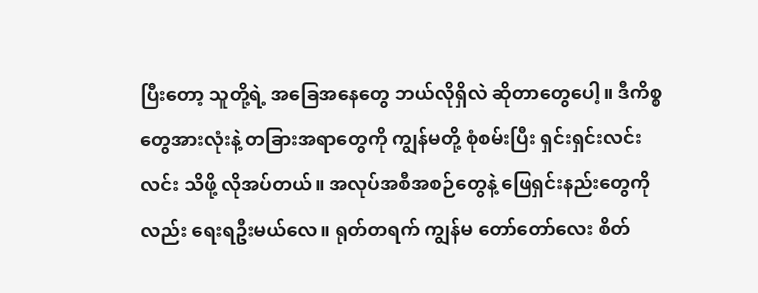ပြီးတော့ သူတို့ရဲ့ အခြေအနေတွေ ဘယ်လိုရှိလဲ ဆိုတာတွေပေါ့။ ဒီကိစ္စတွေအားလုံးနဲ့ တခြားအရာတွေကို ကျွန်မတို့ စုံစမ်းပြီး ရှင်းရှင်းလင်းလင်း သိဖို့ လိုအပ်တယ်။ အလုပ်အစီအစဉ်တွေနဲ့ ဖြေရှင်းနည်းတွေကိုလည်း ရေးရဦးမယ်လေ။ ရုတ်တရက် ကျွန်မ တော်တော်လေး စိတ်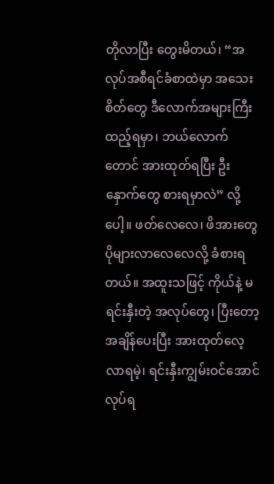တိုလာပြီး တွေးမိတယ်၊ “အလုပ်အစီရင်ခံစာထဲမှာ အသေးစိတ်တွေ ဒီလောက်အများကြီး ထည့်ရမှာ၊ ဘယ်လောက်တောင် အားထုတ်ရပြီး ဦးနှောက်တွေ စားရမှာလဲ” လို့ပေါ့။ ဖတ်လေလေ၊ ဖိအားတွေ ပိုများလာလေလေလို့ ခံစားရတယ်။ အထူးသဖြင့် ကိုယ်နဲ့ မရင်းနှီးတဲ့ အလုပ်တွေ၊ ပြီးတော့ အချိန်ပေးပြီး အားထုတ်လေ့လာရမဲ့၊ ရင်းနှီးကျွမ်းဝင်အောင် လုပ်ရ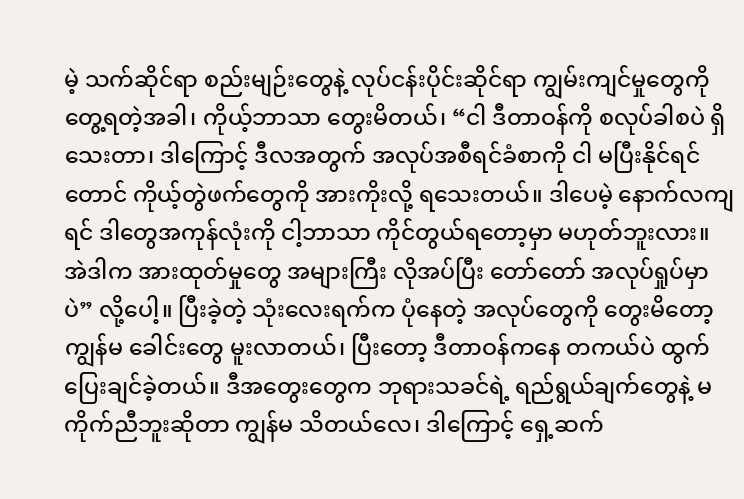မဲ့ သက်ဆိုင်ရာ စည်းမျဉ်းတွေနဲ့ လုပ်ငန်းပိုင်းဆိုင်ရာ ကျွမ်းကျင်မှုတွေကို တွေ့ရတဲ့အခါ၊ ကိုယ့်ဘာသာ တွေးမိတယ်၊ “ငါ ဒီတာဝန်ကို စလုပ်ခါစပဲ ရှိသေးတာ၊ ဒါကြောင့် ဒီလအတွက် အလုပ်အစီရင်ခံစာကို ငါ မပြီးနိုင်ရင်တောင် ကိုယ့်တွဲဖက်တွေကို အားကိုးလို့ ရသေးတယ်။ ဒါပေမဲ့ နောက်လကျရင် ဒါတွေအကုန်လုံးကို ငါ့ဘာသာ ကိုင်တွယ်ရတော့မှာ မဟုတ်ဘူးလား။ အဲဒါက အားထုတ်မှုတွေ အများကြီး လိုအပ်ပြီး တော်တော် အလုပ်ရှုပ်မှာပဲ” လို့ပေါ့။ ပြီးခဲ့တဲ့ သုံးလေးရက်က ပုံနေတဲ့ အလုပ်တွေကို တွေးမိတော့ ကျွန်မ ခေါင်းတွေ မူးလာတယ်၊ ပြီးတော့ ဒီတာဝန်ကနေ တကယ်ပဲ ထွက်ပြေးချင်ခဲ့တယ်။ ဒီအတွေးတွေက ဘုရားသခင်ရဲ့ ရည်ရွယ်ချက်တွေနဲ့ မကိုက်ညီဘူးဆိုတာ ကျွန်မ သိတယ်လေ၊ ဒါကြောင့် ရှေ့ဆက်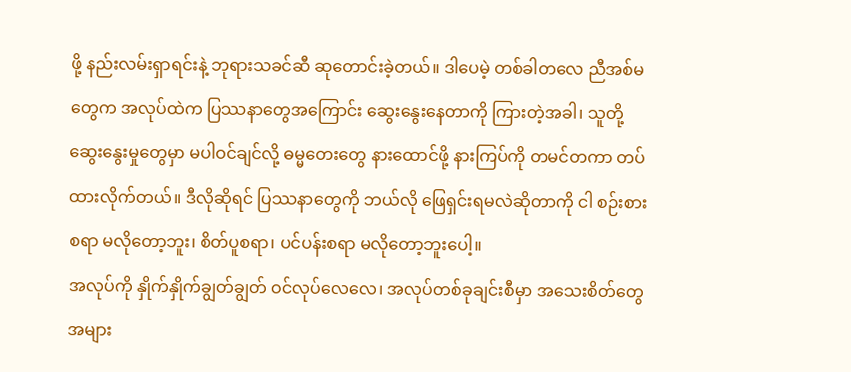ဖို့ နည်းလမ်းရှာရင်းနဲ့ ဘုရားသခင်ဆီ ဆုတောင်းခဲ့တယ်။ ဒါပေမဲ့ တစ်ခါတလေ ညီအစ်မတွေက အလုပ်ထဲက ပြဿနာတွေအကြောင်း ဆွေးနွေးနေတာကို ကြားတဲ့အခါ၊ သူတို့ဆွေးနွေးမှုတွေမှာ မပါဝင်ချင်လို့ ဓမ္မတေးတွေ နားထောင်ဖို့ နားကြပ်ကို တမင်တကာ တပ်ထားလိုက်တယ်။ ဒီလိုဆိုရင် ပြဿနာတွေကို ဘယ်လို ဖြေရှင်းရမလဲဆိုတာကို ငါ စဉ်းစားစရာ မလိုတော့ဘူး၊ စိတ်ပူစရာ၊ ပင်ပန်းစရာ မလိုတော့ဘူးပေါ့။
အလုပ်ကို နှိုက်နှိုက်ချွတ်ချွတ် ဝင်လုပ်လေလေ၊ အလုပ်တစ်ခုချင်းစီမှာ အသေးစိတ်တွေ အများ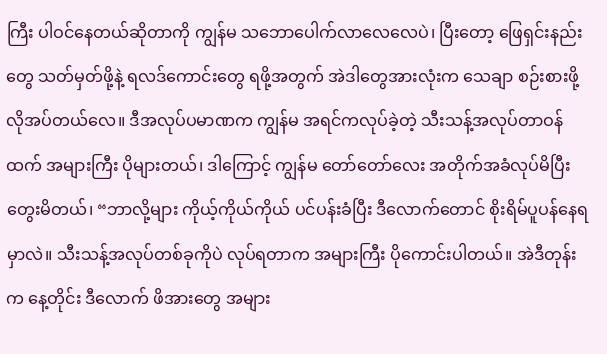ကြီး ပါဝင်နေတယ်ဆိုတာကို ကျွန်မ သဘောပေါက်လာလေလေပဲ၊ ပြီးတော့ ဖြေရှင်းနည်းတွေ သတ်မှတ်ဖို့နဲ့ ရလဒ်ကောင်းတွေ ရဖို့အတွက် အဲဒါတွေအားလုံးက သေချာ စဉ်းစားဖို့ လိုအပ်တယ်လေ။ ဒီအလုပ်ပမာဏက ကျွန်မ အရင်ကလုပ်ခဲ့တဲ့ သီးသန့်အလုပ်တာဝန်ထက် အများကြီး ပိုများတယ်၊ ဒါကြောင့် ကျွန်မ တော်တော်လေး အတိုက်အခံလုပ်မိပြီး တွေးမိတယ်၊ “ဘာလို့များ ကိုယ့်ကိုယ်ကိုယ် ပင်ပန်းခံပြီး ဒီလောက်တောင် စိုးရိမ်ပူပန်နေရမှာလဲ။ သီးသန့်အလုပ်တစ်ခုကိုပဲ လုပ်ရတာက အများကြီး ပိုကောင်းပါတယ်။ အဲဒီတုန်းက နေ့တိုင်း ဒီလောက် ဖိအားတွေ အများ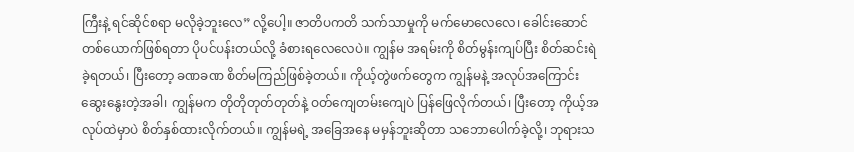ကြီးနဲ့ ရင်ဆိုင်စရာ မလိုခဲ့ဘူးလေ” လို့ပေါ့။ ဇာတိပကတိ သက်သာမှုကို မက်မောလေလေ၊ ခေါင်းဆောင်တစ်ယောက်ဖြစ်ရတာ ပိုပင်ပန်းတယ်လို့ ခံစားရလေလေပဲ။ ကျွန်မ အရမ်းကို စိတ်မွန်းကျပ်ပြီး စိတ်ဆင်းရဲခဲ့ရတယ်၊ ပြီးတော့ ခဏခဏ စိတ်မကြည်ဖြစ်ခဲ့တယ်။ ကိုယ့်တွဲဖက်တွေက ကျွန်မနဲ့ အလုပ်အကြောင်း ဆွေးနွေးတဲ့အခါ၊ ကျွန်မက တိုတိုတုတ်တုတ်နဲ့ ဝတ်ကျေတမ်းကျေပဲ ပြန်ဖြေလိုက်တယ်၊ ပြီးတော့ ကိုယ့်အလုပ်ထဲမှာပဲ စိတ်နှစ်ထားလိုက်တယ်။ ကျွန်မရဲ့ အခြေအနေ မမှန်ဘူးဆိုတာ သဘောပေါက်ခဲ့လို့၊ ဘုရားသ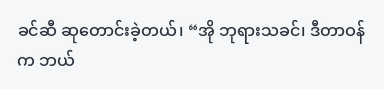ခင်ဆီ ဆုတောင်းခဲ့တယ်၊ “အို ဘုရားသခင်၊ ဒီတာဝန်က ဘယ်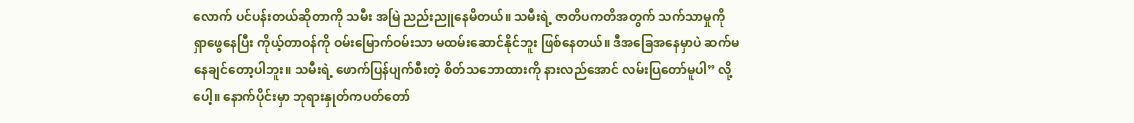လောက် ပင်ပန်းတယ်ဆိုတာကို သမီး အမြဲ ညည်းညူနေမိတယ်။ သမီးရဲ့ ဇာတိပကတိအတွက် သက်သာမှုကို ရှာဖွေနေပြီး ကိုယ့်တာဝန်ကို ဝမ်းမြောက်ဝမ်းသာ မထမ်းဆောင်နိုင်ဘူး ဖြစ်နေတယ်။ ဒီအခြေအနေမှာပဲ ဆက်မနေချင်တော့ပါဘူး။ သမီးရဲ့ ဖောက်ပြန်ပျက်စီးတဲ့ စိတ်သဘောထားကို နားလည်အောင် လမ်းပြတော်မူပါ” လို့ပေါ့။ နောက်ပိုင်းမှာ ဘုရားနှုတ်ကပတ်တော်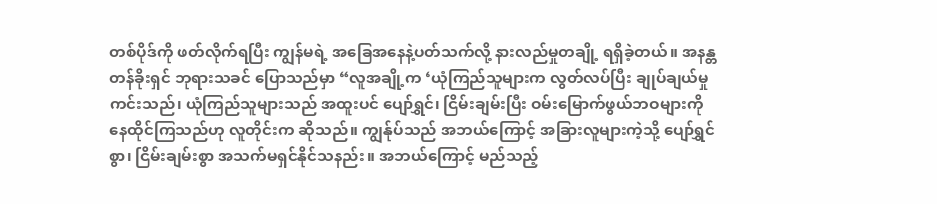တစ်ပိုဒ်ကို ဖတ်လိုက်ရပြီး ကျွန်မရဲ့ အခြေအနေနဲ့ပတ်သက်လို့ နားလည်မှုတချို့ ရရှိခဲ့တယ်။ အနန္တတန်ခိုးရှင် ဘုရားသခင် ပြောသည်မှာ “လူအချို့က ‘ယုံကြည်သူများက လွတ်လပ်ပြီး ချုပ်ချယ်မှုကင်းသည်၊ ယုံကြည်သူများသည် အထူးပင် ပျော်ရွှင်၊ ငြိမ်းချမ်းပြီး ဝမ်းမြောက်ဖွယ်ဘဝများကို နေထိုင်ကြသည်ဟု လူတိုင်းက ဆိုသည်။ ကျွန်ုပ်သည် အဘယ်ကြောင့် အခြားလူများကဲ့သို့ ပျော်ရွှင်စွာ၊ ငြိမ်းချမ်းစွာ အသက်မရှင်နိုင်သနည်း။ အဘယ်ကြောင့် မည်သည့်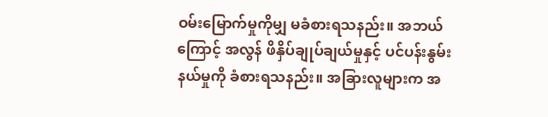ဝမ်းမြောက်မှုကိုမျှ မခံစားရသနည်း။ အဘယ်ကြောင့် အလွန် ဖိနှိပ်ချုပ်ချယ်မှုနှင့် ပင်ပန်းနွမ်းနယ်မှုကို ခံစားရသနည်း။ အခြားလူများက အ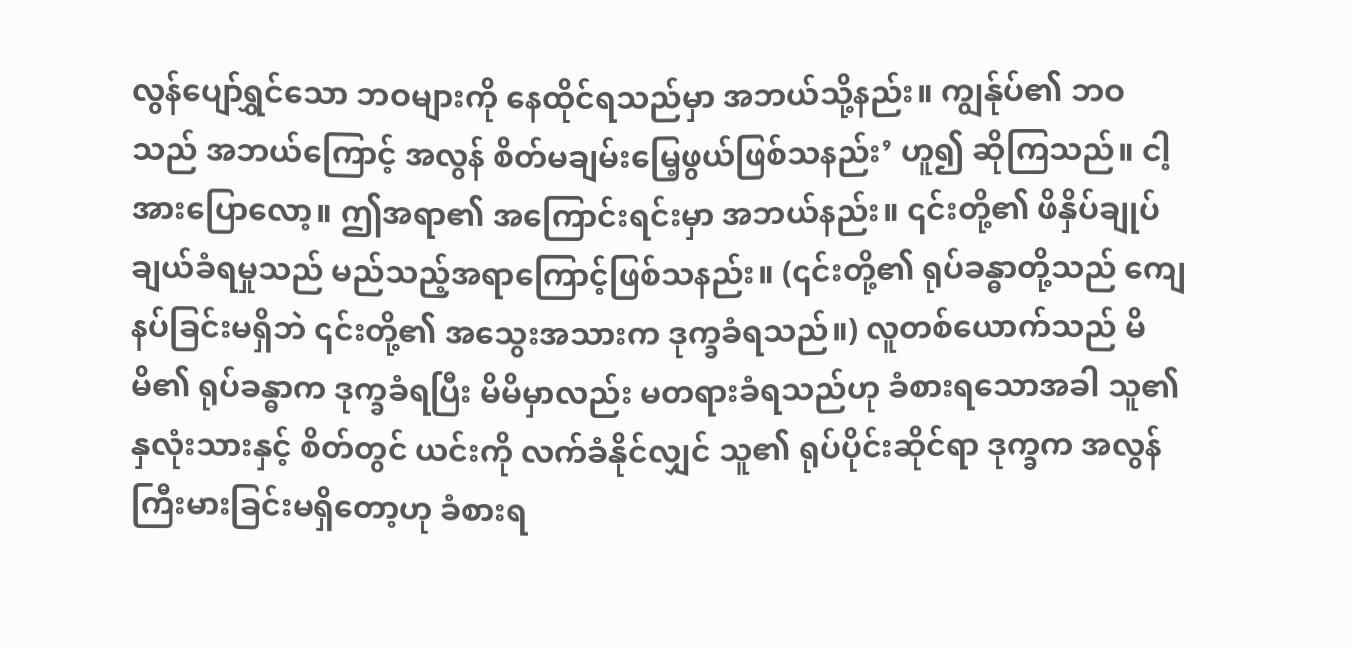လွန်ပျော်ရွှင်သော ဘဝများကို နေထိုင်ရသည်မှာ အဘယ်သို့နည်း။ ကျွန်ုပ်၏ ဘဝသည် အဘယ်ကြောင့် အလွန် စိတ်မချမ်းမြေ့ဖွယ်ဖြစ်သနည်း’ ဟူ၍ ဆိုကြသည်။ ငါ့အားပြောလော့။ ဤအရာ၏ အကြောင်းရင်းမှာ အဘယ်နည်း။ ၎င်းတို့၏ ဖိနှိပ်ချုပ်ချယ်ခံရမှုသည် မည်သည့်အရာကြောင့်ဖြစ်သနည်း။ (၎င်းတို့၏ ရုပ်ခန္ဓာတို့သည် ကျေနပ်ခြင်းမရှိဘဲ ၎င်းတို့၏ အသွေးအသားက ဒုက္ခခံရသည်။) လူတစ်ယောက်သည် မိမိ၏ ရုပ်ခန္ဓာက ဒုက္ခခံရပြီး မိမိမှာလည်း မတရားခံရသည်ဟု ခံစားရသောအခါ သူ၏ နှလုံးသားနှင့် စိတ်တွင် ယင်းကို လက်ခံနိုင်လျှင် သူ၏ ရုပ်ပိုင်းဆိုင်ရာ ဒုက္ခက အလွန်ကြီးမားခြင်းမရှိတော့ဟု ခံစားရ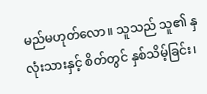မည်မဟုတ်လော။ သူသည် သူ၏ နှလုံးသားနှင့် စိတ်တွင် နှစ်သိမ့်ခြင်း၊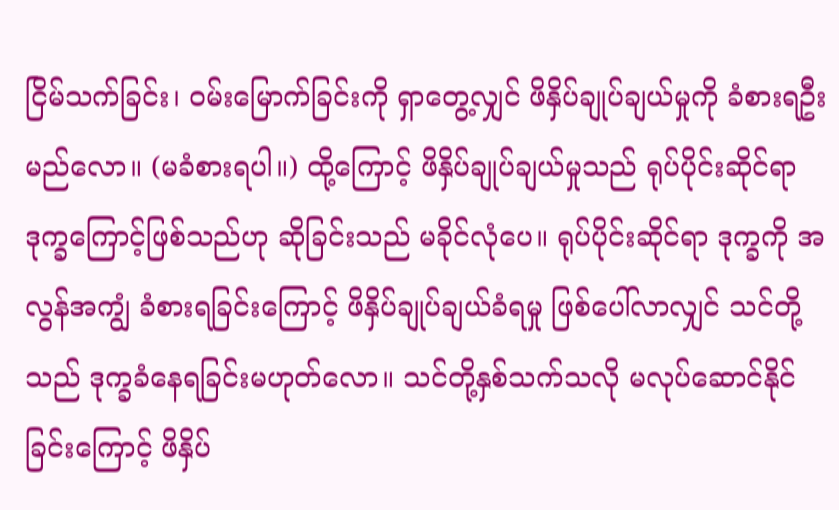ငြိမ်သက်ခြင်း၊ ဝမ်းမြောက်ခြင်းကို ရှာတွေ့လျှင် ဖိနှိပ်ချုပ်ချယ်မှုကို ခံစားရဦးမည်လော။ (မခံစားရပါ။) ထို့ကြောင့် ဖိနှိပ်ချုပ်ချယ်မှုသည် ရုပ်ပိုင်းဆိုင်ရာ ဒုက္ခကြောင့်ဖြစ်သည်ဟု ဆိုခြင်းသည် မခိုင်လုံပေ။ ရုပ်ပိုင်းဆိုင်ရာ ဒုက္ခကို အလွန်အကျွံ ခံစားရခြင်းကြောင့် ဖိနှိပ်ချုပ်ချယ်ခံရမှု ဖြစ်ပေါ်လာလျှင် သင်တို့သည် ဒုက္ခခံနေရခြင်းမဟုတ်လော။ သင်တို့နှစ်သက်သလို မလုပ်ဆောင်နိုင်ခြင်းကြောင့် ဖိနှိပ်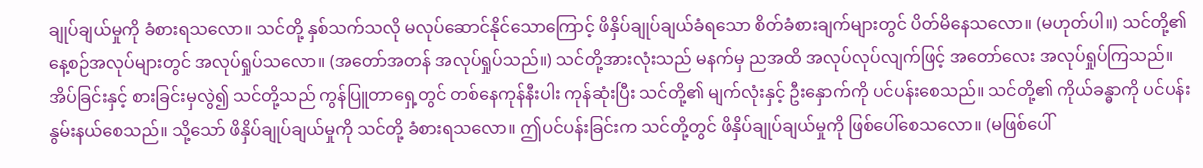ချုပ်ချယ်မှုကို ခံစားရသလော။ သင်တို့ နှစ်သက်သလို မလုပ်ဆောင်နိုင်သောကြောင့် ဖိနှိပ်ချုပ်ချယ်ခံရသော စိတ်ခံစားချက်များတွင် ပိတ်မိနေသလော။ (မဟုတ်ပါ။) သင်တို့၏ နေ့စဉ်အလုပ်များတွင် အလုပ်ရှုပ်သလော။ (အတော်အတန် အလုပ်ရှုပ်သည်။) သင်တို့အားလုံးသည် မနက်မှ ညအထိ အလုပ်လုပ်လျက်ဖြင့် အတော်လေး အလုပ်ရှုပ်ကြသည်။ အိပ်ခြင်းနှင့် စားခြင်းမှလွဲ၍ သင်တို့သည် ကွန်ပြူတာရှေ့တွင် တစ်နေကုန်နီးပါး ကုန်ဆုံးပြီး သင်တို့၏ မျက်လုံးနှင့် ဦးနှောက်ကို ပင်ပန်းစေသည်။ သင်တို့၏ ကိုယ်ခန္ဓာကို ပင်ပန်းနွမ်းနယ်စေသည်။ သို့သော် ဖိနှိပ်ချုပ်ချယ်မှုကို သင်တို့ ခံစားရသလော။ ဤပင်ပန်းခြင်းက သင်တို့တွင် ဖိနှိပ်ချုပ်ချယ်မှုကို ဖြစ်ပေါ်စေသလော။ (မဖြစ်ပေါ်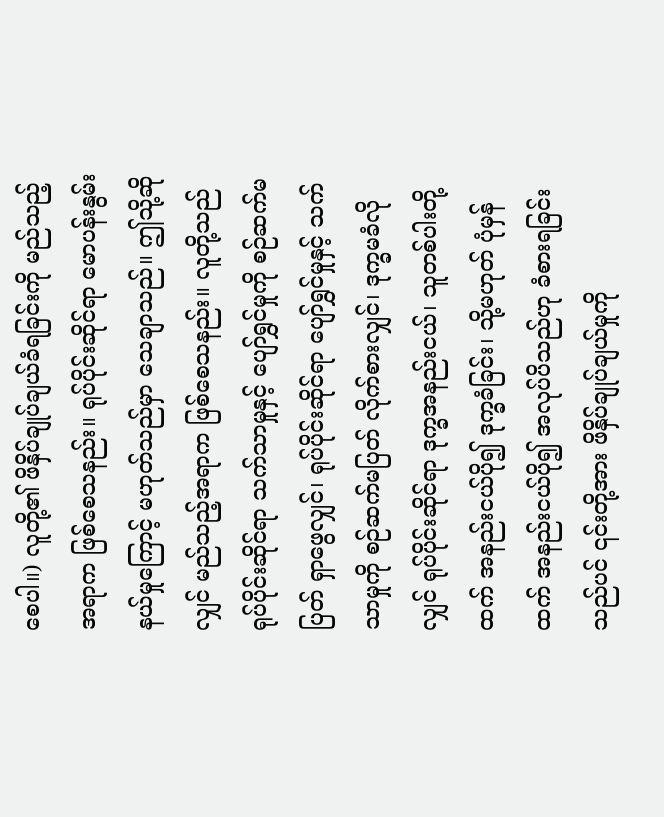စေပါ။) လူတို့၏ ဖိနှိပ်ချုပ်ချယ်ခံရခြင်းကို မည်သည့်အရာက ဖြစ်စေသနည်း။ ရုပ်ပိုင်းဆိုင်ရာ မောပန်းနွမ်းနယ်မှုကြောင့် မဟုတ်သည်မှာ သေချာသည်။ ဤသို့ဆိုလျှင် မည်သည့်အရာက ဖြစ်စေသနည်း။ လူတို့သည် ရုပ်ပိုင်းဆိုင်ရာ သက်သာမှုနှင့် ပျော်ရွှင်မှုကို စဉ်ဆက်မပြတ် ရှာဖွေလျှင်၊ ရုပ်ပိုင်းဆိုင်ရာ ပျော်ရွှင်မှုနှင့် သက်သာမှုကို စဉ်ဆက်မပြတ် လိုက်စားလျှင်၊ ဒုက္ခမခံလိုလျှင် ရုပ်ပိုင်းဆိုင်ရာ ဒုက္ခအနည်းငယ်၊ သူတစ်ပါးတို့ထက် အနည်းငယ်ပို၍ ဒုက္ခခံခြင်း၊ သို့မဟုတ် ပုံမှန်ထက် အနည်းငယ်ပို၍ အလုပ်ပိသည်ဟု ခံစားရခြင်းသည်ပင် ၎င်းတို့အား ဖိနှိပ်ချုပ်ချယ်မှုကို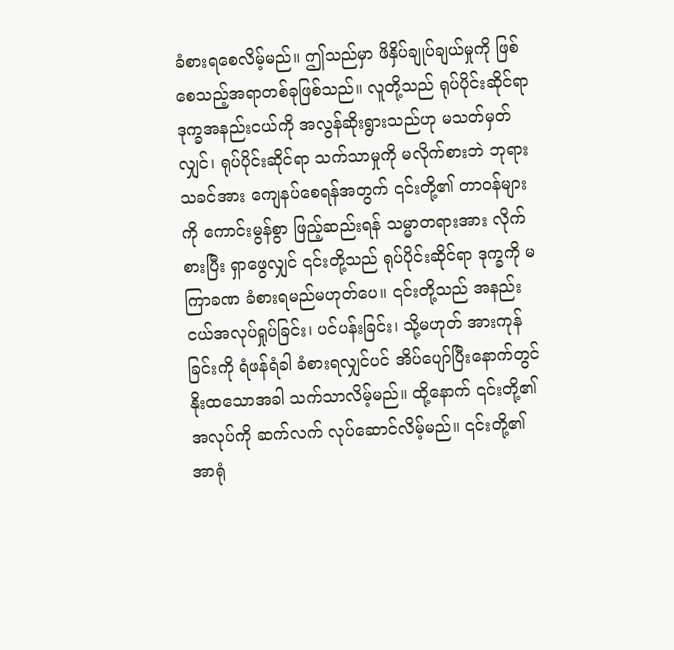ခံစားရစေလိမ့်မည်။ ဤသည်မှာ ဖိနှိပ်ချုပ်ချယ်မှုကို ဖြစ်စေသည့်အရာတစ်ခုဖြစ်သည်။ လူတို့သည် ရုပ်ပိုင်းဆိုင်ရာ ဒုက္ခအနည်းငယ်ကို အလွန်ဆိုးရွားသည်ဟု မသတ်မှတ်လျှင်၊ ရုပ်ပိုင်းဆိုင်ရာ သက်သာမှုကို မလိုက်စားဘဲ ဘုရားသခင်အား ကျေနပ်စေရန်အတွက် ၎င်းတို့၏ တာဝန်များကို ကောင်းမွန်စွာ ဖြည့်ဆည်းရန် သမ္မာတရားအား လိုက်စားပြီး ရှာဖွေလျှင် ၎င်းတို့သည် ရုပ်ပိုင်းဆိုင်ရာ ဒုက္ခကို မကြာခဏ ခံစားရမည်မဟုတ်ပေ။ ၎င်းတို့သည် အနည်းငယ်အလုပ်ရှုပ်ခြင်း၊ ပင်ပန်းခြင်း၊ သို့မဟုတ် အားကုန်ခြင်းကို ရံဖန်ရံခါ ခံစားရလျှင်ပင် အိပ်ပျော်ပြီးနောက်တွင် နိုးထသောအခါ သက်သာလိမ့်မည်။ ထို့နောက် ၎င်းတို့၏ အလုပ်ကို ဆက်လက် လုပ်ဆောင်လိမ့်မည်။ ၎င်းတို့၏ အာရုံ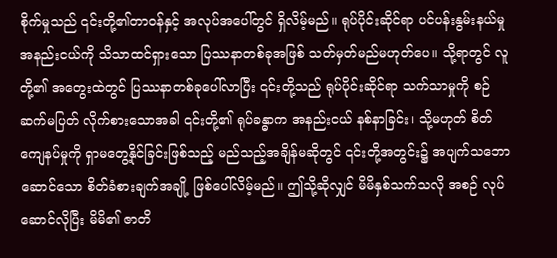စိုက်မှုသည် ၎င်းတို့၏တာဝန်နှင့် အလုပ်အပေါ်တွင် ရှိလိမ့်မည်။ ရုပ်ပိုင်းဆိုင်ရာ ပင်ပန်းနွမ်းနယ်မှု အနည်းငယ်ကို သိသာထင်ရှားသော ပြဿနာတစ်ခုအဖြစ် သတ်မှတ်မည်မဟုတ်ပေ။ သို့ရာတွင် လူတို့၏ အတွေးထဲတွင် ပြဿနာတစ်ခုပေါ်လာပြီး ၎င်းတို့သည် ရုပ်ပိုင်းဆိုင်ရာ သက်သာမှုကို စဉ်ဆက်မပြတ် လိုက်စားသောအခါ ၎င်းတို့၏ ရုပ်ခန္ဓာက အနည်းငယ် နစ်နာခြင်း၊ သို့မဟုတ် စိတ်ကျေနပ်မှုကို ရှာမတွေ့နိုင်ခြင်းဖြစ်သည့် မည်သည့်အချိန်မဆိုတွင် ၎င်းတို့အတွင်း၌ အပျက်သဘောဆောင်သော စိတ်ခံစားချက်အချို့ ဖြစ်ပေါ်လိမ့်မည်။ ဤသို့ဆိုလျှင် မိမိနှစ်သက်သလို အစဉ် လုပ်ဆောင်လိုပြီး မိမိ၏ ဇာတိ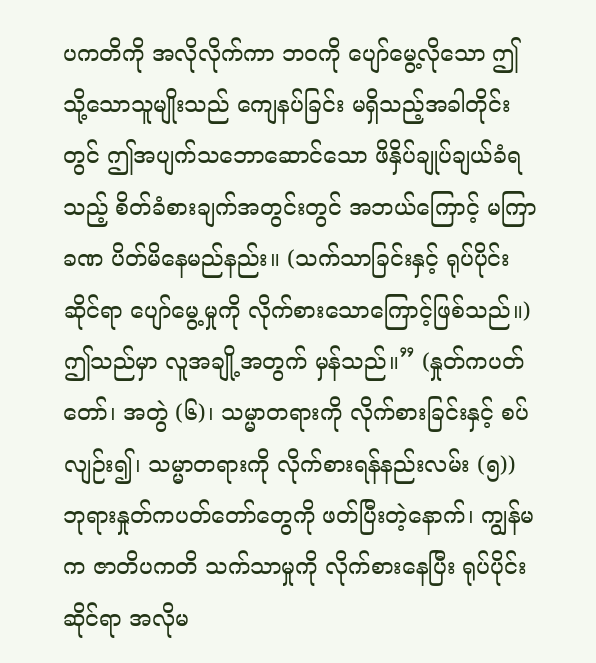ပကတိကို အလိုလိုက်ကာ ဘဝကို ပျော်မွေ့လိုသော ဤသို့သောသူမျိုးသည် ကျေနပ်ခြင်း မရှိသည့်အခါတိုင်းတွင် ဤအပျက်သဘောဆောင်သော ဖိနှိပ်ချုပ်ချယ်ခံရသည့် စိတ်ခံစားချက်အတွင်းတွင် အဘယ်ကြောင့် မကြာခဏ ပိတ်မိနေမည်နည်း။ (သက်သာခြင်းနှင့် ရုပ်ပိုင်းဆိုင်ရာ ပျော်မွေ့မှုကို လိုက်စားသောကြောင့်ဖြစ်သည်။) ဤသည်မှာ လူအချို့အတွက် မှန်သည်။” (နှုတ်ကပတ်တော်၊ အတွဲ (၆)၊ သမ္မာတရားကို လိုက်စားခြင်းနှင့် စပ်လျဉ်း၍၊ သမ္မာတရားကို လိုက်စားရန်နည်းလမ်း (၅)) ဘုရားနှုတ်ကပတ်တော်တွေကို ဖတ်ပြီးတဲ့နောက်၊ ကျွန်မက ဇာတိပကတိ သက်သာမှုကို လိုက်စားနေပြီး ရုပ်ပိုင်းဆိုင်ရာ အလိုမ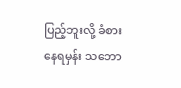ပြည့်ဘူးလို့ ခံစားနေရမှန်း သဘော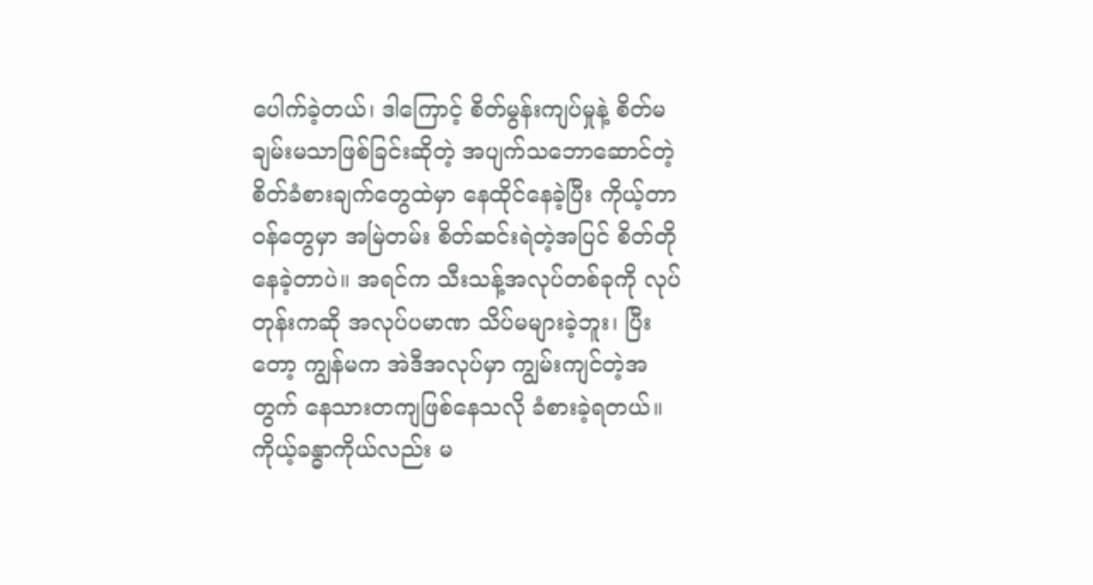ပေါက်ခဲ့တယ်၊ ဒါကြောင့် စိတ်မွန်းကျပ်မှုနဲ့ စိတ်မချမ်းမသာဖြစ်ခြင်းဆိုတဲ့ အပျက်သဘောဆောင်တဲ့ စိတ်ခံစားချက်တွေထဲမှာ နေထိုင်နေခဲ့ပြီး ကိုယ့်တာဝန်တွေမှာ အမြဲတမ်း စိတ်ဆင်းရဲတဲ့အပြင် စိတ်တိုနေခဲ့တာပဲ။ အရင်က သီးသန့်အလုပ်တစ်ခုကို လုပ်တုန်းကဆို အလုပ်ပမာဏ သိပ်မများခဲ့ဘူး၊ ပြီးတော့ ကျွန်မက အဲဒီအလုပ်မှာ ကျွမ်းကျင်တဲ့အတွက် နေသားတကျဖြစ်နေသလို ခံစားခဲ့ရတယ်။ ကိုယ့်ခန္ဓာကိုယ်လည်း မ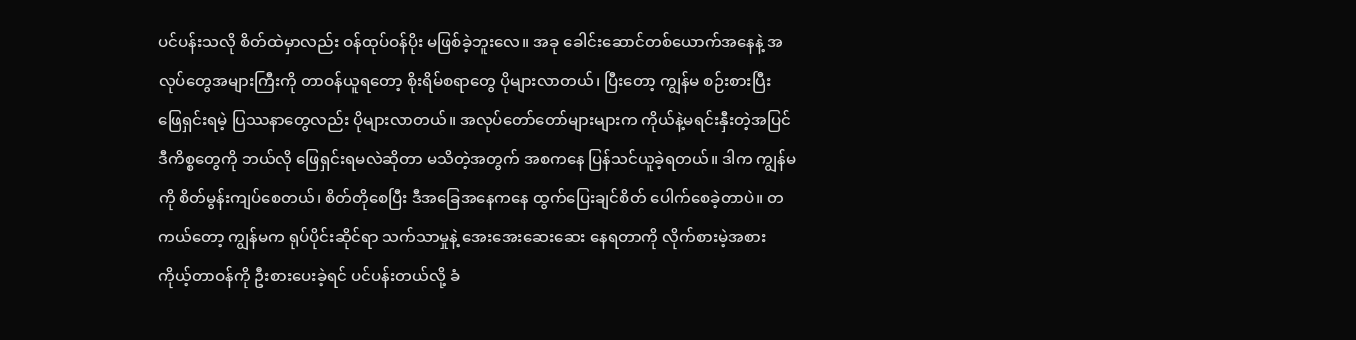ပင်ပန်းသလို စိတ်ထဲမှာလည်း ဝန်ထုပ်ဝန်ပိုး မဖြစ်ခဲ့ဘူးလေ။ အခု ခေါင်းဆောင်တစ်ယောက်အနေနဲ့ အလုပ်တွေအများကြီးကို တာဝန်ယူရတော့ စိုးရိမ်စရာတွေ ပိုများလာတယ်၊ ပြီးတော့ ကျွန်မ စဉ်းစားပြီး ဖြေရှင်းရမဲ့ ပြဿနာတွေလည်း ပိုများလာတယ်။ အလုပ်တော်တော်များများက ကိုယ်နဲ့မရင်းနှီးတဲ့အပြင် ဒီကိစ္စတွေကို ဘယ်လို ဖြေရှင်းရမလဲဆိုတာ မသိတဲ့အတွက် အစကနေ ပြန်သင်ယူခဲ့ရတယ်။ ဒါက ကျွန်မကို စိတ်မွန်းကျပ်စေတယ်၊ စိတ်တိုစေပြီး ဒီအခြေအနေကနေ ထွက်ပြေးချင်စိတ် ပေါက်စေခဲ့တာပဲ။ တကယ်တော့ ကျွန်မက ရုပ်ပိုင်းဆိုင်ရာ သက်သာမှုနဲ့ အေးအေးဆေးဆေး နေရတာကို လိုက်စားမဲ့အစား ကိုယ့်တာဝန်ကို ဦးစားပေးခဲ့ရင် ပင်ပန်းတယ်လို့ ခံ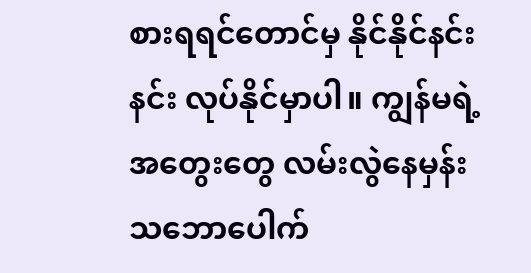စားရရင်တောင်မှ နိုင်နိုင်နင်းနင်း လုပ်နိုင်မှာပါ။ ကျွန်မရဲ့ အတွေးတွေ လမ်းလွဲနေမှန်း သဘောပေါက်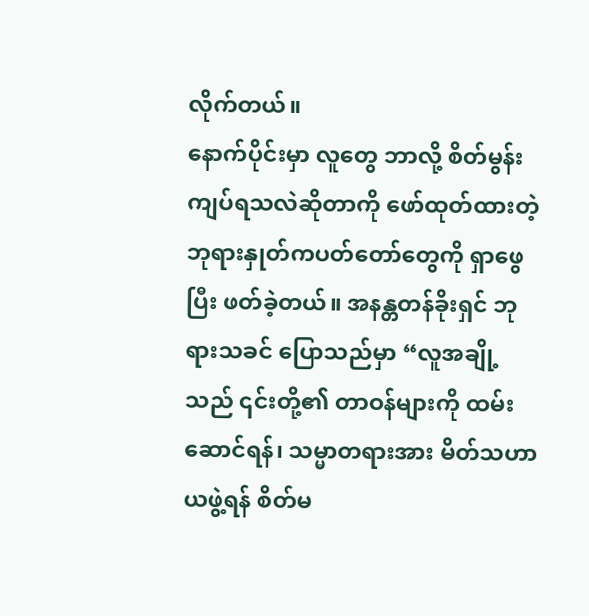လိုက်တယ်။
နောက်ပိုင်းမှာ လူတွေ ဘာလို့ စိတ်မွန်းကျပ်ရသလဲဆိုတာကို ဖော်ထုတ်ထားတဲ့ ဘုရားနှုတ်ကပတ်တော်တွေကို ရှာဖွေပြီး ဖတ်ခဲ့တယ်။ အနန္တတန်ခိုးရှင် ဘုရားသခင် ပြောသည်မှာ “လူအချို့သည် ၎င်းတို့၏ တာဝန်များကို ထမ်းဆောင်ရန်၊ သမ္မာတရားအား မိတ်သဟာယဖွဲ့ရန် စိတ်မ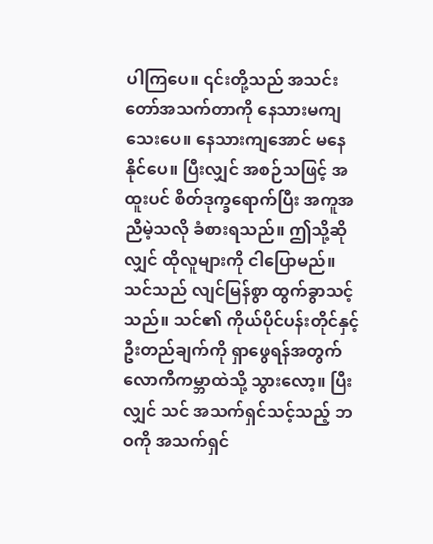ပါကြပေ။ ၎င်းတို့သည် အသင်းတော်အသက်တာကို နေသားမကျသေးပေ။ နေသားကျအောင် မနေနိုင်ပေ။ ပြီးလျှင် အစဉ်သဖြင့် အထူးပင် စိတ်ဒုက္ခရောက်ပြီး အကူအညီမဲ့သလို ခံစားရသည်။ ဤသို့ဆိုလျှင် ထိုလူများကို ငါပြောမည်။ သင်သည် လျင်မြန်စွာ ထွက်ခွာသင့်သည်။ သင်၏ ကိုယ်ပိုင်ပန်းတိုင်နှင့် ဦးတည်ချက်ကို ရှာဖွေရန်အတွက် လောကီကမ္ဘာထဲသို့ သွားလော့။ ပြီးလျှင် သင် အသက်ရှင်သင့်သည့် ဘဝကို အသက်ရှင်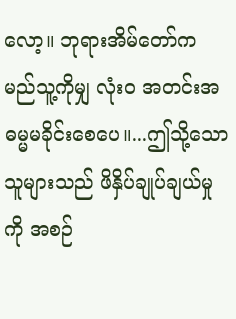လော့။ ဘုရားအိမ်တော်က မည်သူ့ကိုမျှ လုံးဝ အတင်းအဓမ္မမခိုင်းစေပေ။...ဤသို့သောသူများသည် ဖိနှိပ်ချုပ်ချယ်မှုကို အစဉ်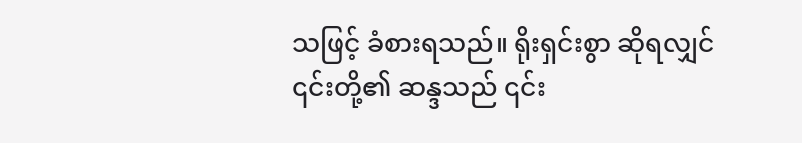သဖြင့် ခံစားရသည်။ ရိုးရှင်းစွာ ဆိုရလျှင် ၎င်းတို့၏ ဆန္ဒသည် ၎င်း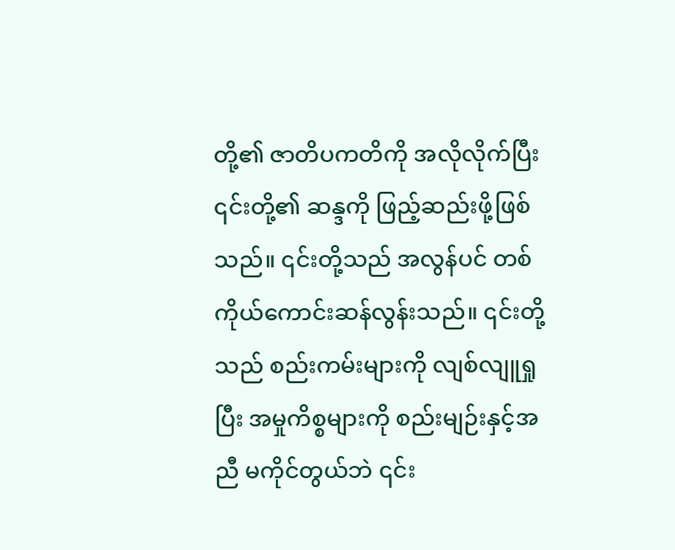တို့၏ ဇာတိပကတိကို အလိုလိုက်ပြီး ၎င်းတို့၏ ဆန္ဒကို ဖြည့်ဆည်းဖို့ဖြစ်သည်။ ၎င်းတို့သည် အလွန်ပင် တစ်ကိုယ်ကောင်းဆန်လွန်းသည်။ ၎င်းတို့သည် စည်းကမ်းများကို လျစ်လျူရှုပြီး အမှုကိစ္စများကို စည်းမျဉ်းနှင့်အညီ မကိုင်တွယ်ဘဲ ၎င်း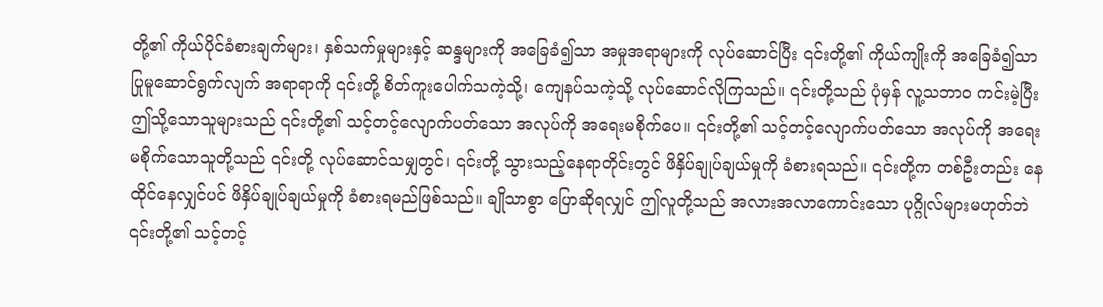တို့၏ ကိုယ်ပိုင်ခံစားချက်များ၊ နှစ်သက်မှုများနှင့် ဆန္ဒများကို အခြေခံ၍သာ အမှုအရာများကို လုပ်ဆောင်ပြီး ၎င်းတို့၏ ကိုယ်ကျိုးကို အခြေခံ၍သာ ပြုမူဆောင်ရွက်လျက် အရာရာကို ၎င်းတို့ စိတ်ကူးပေါက်သကဲ့သို့၊ ကျေနပ်သကဲ့သို့ လုပ်ဆောင်လိုကြသည်။ ၎င်းတို့သည် ပုံမှန် လူ့သဘာဝ ကင်းမဲ့ပြီး ဤသို့သောသူများသည် ၎င်းတို့၏ သင့်တင့်လျောက်ပတ်သော အလုပ်ကို အရေးမစိုက်ပေ။ ၎င်းတို့၏ သင့်တင့်လျောက်ပတ်သော အလုပ်ကို အရေးမစိုက်သောသူတို့သည် ၎င်းတို့ လုပ်ဆောင်သမျှတွင်၊ ၎င်းတို့ သွားသည့်နေရာတိုင်းတွင် ဖိနှိပ်ချုပ်ချယ်မှုကို ခံစားရသည်။ ၎င်းတို့က တစ်ဦးတည်း နေထိုင်နေလျှင်ပင် ဖိနှိပ်ချုပ်ချယ်မှုကို ခံစားရမည်ဖြစ်သည်။ ချိုသာစွာ ပြောဆိုရလျှင် ဤလူတို့သည် အလားအလာကောင်းသော ပုဂ္ဂိုလ်များမဟုတ်ဘဲ ၎င်းတို့၏ သင့်တင့်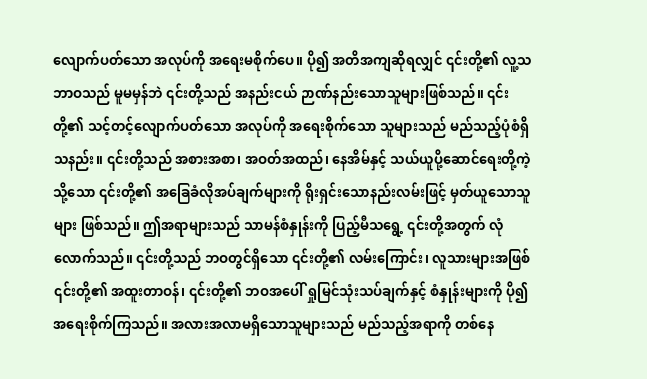လျောက်ပတ်သော အလုပ်ကို အရေးမစိုက်ပေ။ ပို၍ အတိအကျဆိုရလျှင် ၎င်းတို့၏ လူ့သဘာဝသည် မူမမှန်ဘဲ ၎င်းတို့သည် အနည်းငယ် ဉာဏ်နည်းသောသူများဖြစ်သည်။ ၎င်းတို့၏ သင့်တင့်လျောက်ပတ်သော အလုပ်ကို အရေးစိုက်သော သူများသည် မည်သည့်ပုံစံရှိသနည်း။ ၎င်းတို့သည် အစားအစာ၊ အဝတ်အထည်၊ နေအိမ်နှင့် သယ်ယူပို့ဆောင်ရေးတို့ကဲ့သို့သော ၎င်းတို့၏ အခြေခံလိုအပ်ချက်များကို ရိုးရှင်းသောနည်းလမ်းဖြင့် မှတ်ယူသောသူများ ဖြစ်သည်။ ဤအရာများသည် သာမန်စံနှုန်းကို ပြည့်မီသရွေ့ ၎င်းတို့အတွက် လုံလောက်သည်။ ၎င်းတို့သည် ဘဝတွင်ရှိသော ၎င်းတို့၏ လမ်းကြောင်း၊ လူသားများအဖြစ် ၎င်းတို့၏ အထူးတာဝန်၊ ၎င်းတို့၏ ဘဝအပေါ် ရှုမြင်သုံးသပ်ချက်နှင့် စံနှုန်းများကို ပို၍ အရေးစိုက်ကြသည်။ အလားအလာမရှိသောသူများသည် မည်သည့်အရာကို တစ်နေ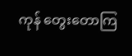ကုန် တွေးတောကြ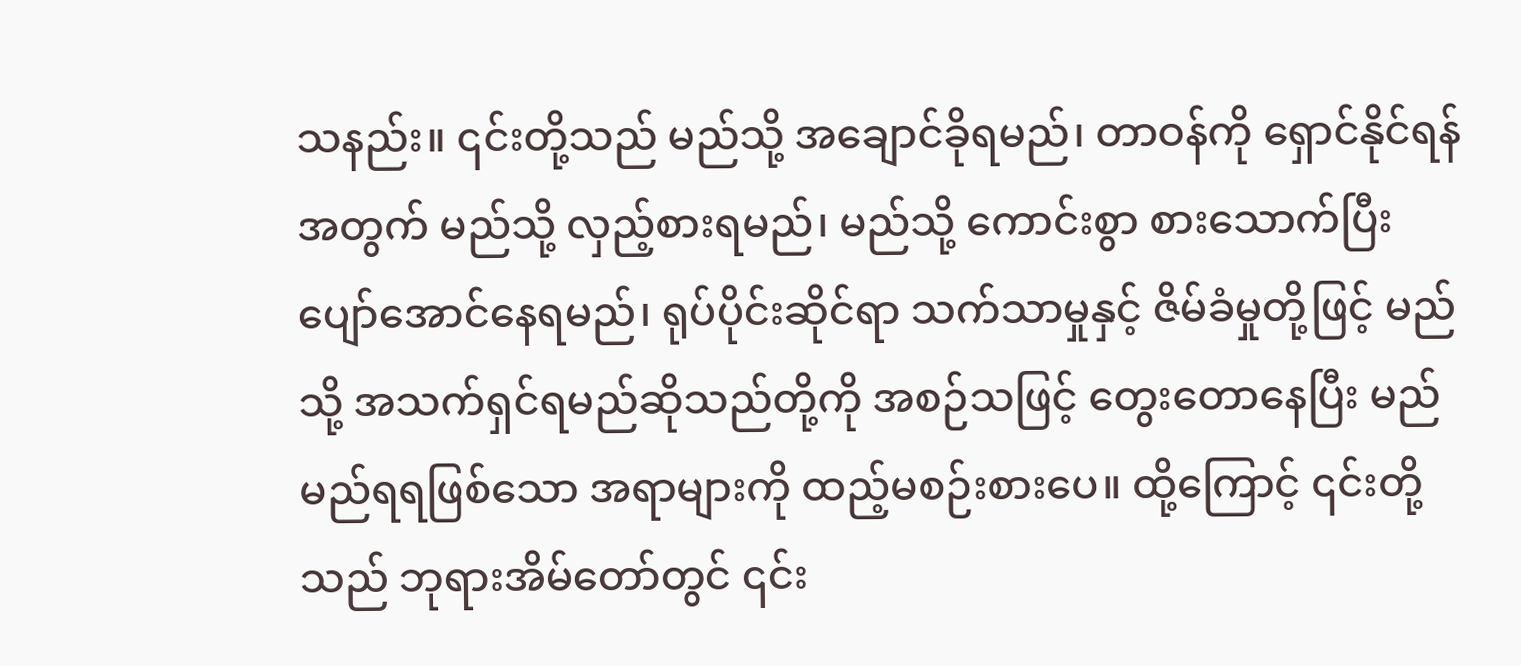သနည်း။ ၎င်းတို့သည် မည်သို့ အချောင်ခိုရမည်၊ တာဝန်ကို ရှောင်နိုင်ရန်အတွက် မည်သို့ လှည့်စားရမည်၊ မည်သို့ ကောင်းစွာ စားသောက်ပြီး ပျော်အောင်နေရမည်၊ ရုပ်ပိုင်းဆိုင်ရာ သက်သာမှုနှင့် ဇိမ်ခံမှုတို့ဖြင့် မည်သို့ အသက်ရှင်ရမည်ဆိုသည်တို့ကို အစဉ်သဖြင့် တွေးတောနေပြီး မည်မည်ရရဖြစ်သော အရာများကို ထည့်မစဉ်းစားပေ။ ထို့ကြောင့် ၎င်းတို့သည် ဘုရားအိမ်တော်တွင် ၎င်း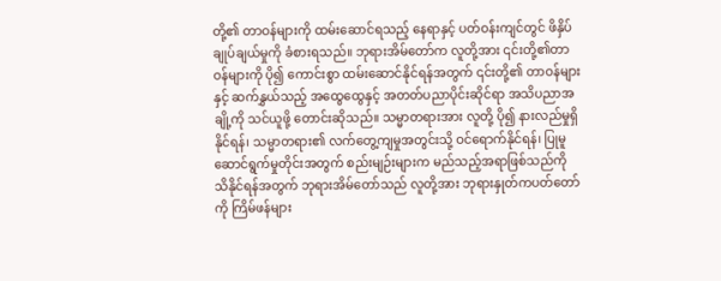တို့၏ တာဝန်များကို ထမ်းဆောင်ရသည့် နေရာနှင့် ပတ်ဝန်းကျင်တွင် ဖိနှိပ်ချုပ်ချယ်မှုကို ခံစားရသည်။ ဘုရားအိမ်တော်က လူတို့အား ၎င်းတို့၏တာဝန်များကို ပို၍ ကောင်းစွာ ထမ်းဆောင်နိုင်ရန်အတွက် ၎င်းတို့၏ တာဝန်များနှင့် ဆက်နွှယ်သည့် အထွေထွေနှင့် အတတ်ပညာပိုင်းဆိုင်ရာ အသိပညာအချို့ကို သင်ယူဖို့ တောင်းဆိုသည်။ သမ္မာတရားအား လူတို့ ပို၍ နားလည်မှုရှိနိုင်ရန်၊ သမ္မာတရား၏ လက်တွေ့ကျမှုအတွင်းသို့ ဝင်ရောက်နိုင်ရန်၊ ပြုမူဆောင်ရွက်မှုတိုင်းအတွက် စည်းမျဉ်းများက မည်သည့်အရာဖြစ်သည်ကို သိနိုင်ရန်အတွက် ဘုရားအိမ်တော်သည် လူတို့အား ဘုရားနှုတ်ကပတ်တော်ကို ကြိမ်ဖန်များ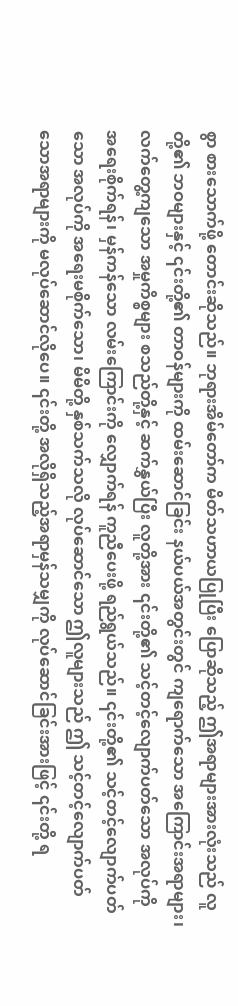စွာ စားသောက်ဖို့ တောင်းဆိုသည်။ ဘုရားအိမ်တော်က မိတ်သဟာယပြုပြီး ပြောဆိုသည့် ဤအရာများအားလုံးသည် လူတို့၏ ဘဝများနှင့် ၎င်းတို့၏ တာဝန်များကို ထမ်းဆောင်ခြင်း နယ်ပယ်အတွင်းတွင် ကျရောက်သော အကြောင်းအရာများ၊ လက်တွေ့ကျသော အမှုကိစ္စများ စသည်တို့နှင့် ဆက်နွှယ်ပြီး လူတို့အား ၎င်းတို့၏ သင့်တင့်လျောက်ပတ်သော အလုပ်ကို အရေးစိုက်ရန်၊ မှန်ကန်သော လမ်းကြောင်းကို လျှောက်ရန် ကူညီပေးဖို့ ရည်ရွယ်သည်။ ၎င်းတို့၏ သင့်တင့်လျောက်ပတ်သော အလုပ်ကို အရေးမစိုက်သော၊ မိမိတို့ နှစ်သက်သလို လုပ်ဆောင်သော ဤလူများသည် ဤ သင့်တင့်လျောက်ပတ်သောအရာများကို မလုပ်ဆောင်လိုပေ။ ၎င်းတို့ အလိုရှိသည့်အရာမှန်သမျှကို လုပ်ဆောင်ခြင်းအားဖြင့် ၎င်းတို့ ရ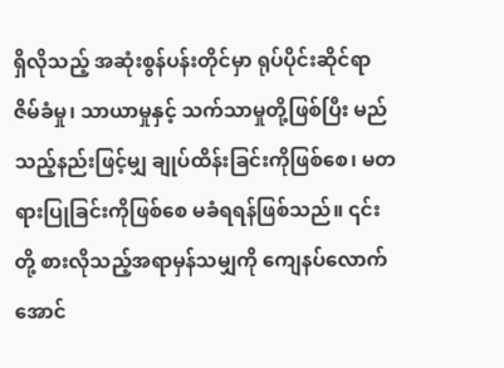ရှိလိုသည့် အဆုံးစွန်ပန်းတိုင်မှာ ရုပ်ပိုင်းဆိုင်ရာ ဇိမ်ခံမှု၊ သာယာမှုနှင့် သက်သာမှုတို့ဖြစ်ပြီး မည်သည့်နည်းဖြင့်မျှ ချုပ်ထိန်းခြင်းကိုဖြစ်စေ၊ မတရားပြုခြင်းကိုဖြစ်စေ မခံရရန်ဖြစ်သည်။ ၎င်းတို့ စားလိုသည့်အရာမှန်သမျှကို ကျေနပ်လောက်အောင်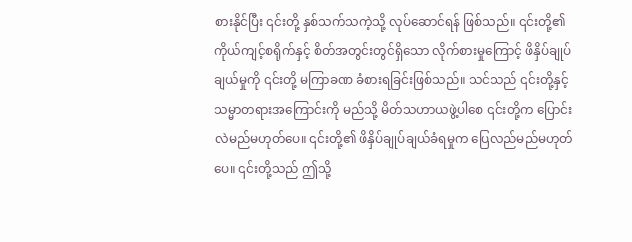စားနိုင်ပြီး ၎င်းတို့ နှစ်သက်သကဲ့သို့ လုပ်ဆောင်ရန် ဖြစ်သည်။ ၎င်းတို့၏ ကိုယ်ကျင့်စရိုက်နှင့် စိတ်အတွင်းတွင်ရှိသော လိုက်စားမှုကြောင့် ဖိနှိပ်ချုပ်ချယ်မှုကို ၎င်းတို့ မကြာခဏ ခံစားရခြင်းဖြစ်သည်။ သင်သည် ၎င်းတို့နှင့် သမ္မာတရားအကြောင်းကို မည်သို့ မိတ်သဟာယဖွဲ့ပါစေ ၎င်းတို့က ပြောင်းလဲမည်မဟုတ်ပေ။ ၎င်းတို့၏ ဖိနှိပ်ချုပ်ချယ်ခံရမှုက ပြေလည်မည်မဟုတ်ပေ။ ၎င်းတို့သည် ဤသို့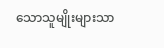သောသူမျိုးများသာ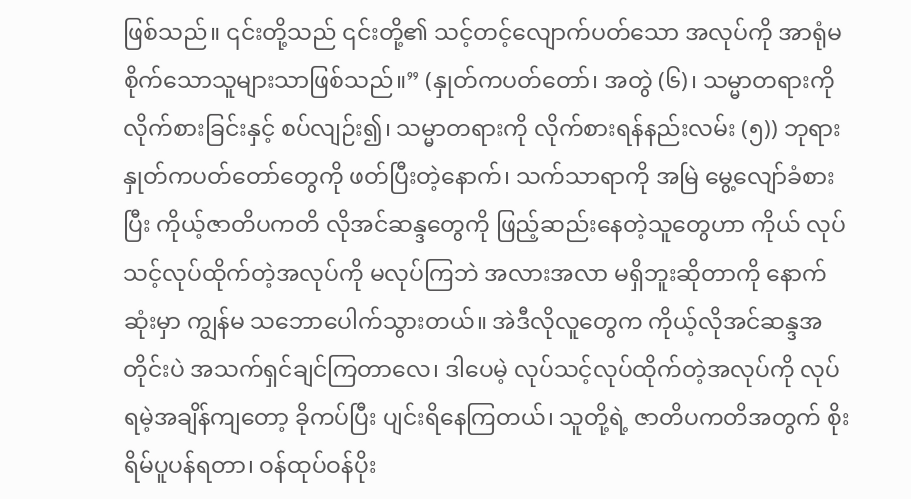ဖြစ်သည်။ ၎င်းတို့သည် ၎င်းတို့၏ သင့်တင့်လျောက်ပတ်သော အလုပ်ကို အာရုံမစိုက်သောသူများသာဖြစ်သည်။” (နှုတ်ကပတ်တော်၊ အတွဲ (၆)၊ သမ္မာတရားကို လိုက်စားခြင်းနှင့် စပ်လျဉ်း၍၊ သမ္မာတရားကို လိုက်စားရန်နည်းလမ်း (၅)) ဘုရားနှုတ်ကပတ်တော်တွေကို ဖတ်ပြီးတဲ့နောက်၊ သက်သာရာကို အမြဲ မွေ့လျော်ခံစားပြီး ကိုယ့်ဇာတိပကတိ လိုအင်ဆန္ဒတွေကို ဖြည့်ဆည်းနေတဲ့သူတွေဟာ ကိုယ် လုပ်သင့်လုပ်ထိုက်တဲ့အလုပ်ကို မလုပ်ကြဘဲ အလားအလာ မရှိဘူးဆိုတာကို နောက်ဆုံးမှာ ကျွန်မ သဘောပေါက်သွားတယ်။ အဲဒီလိုလူတွေက ကိုယ့်လိုအင်ဆန္ဒအတိုင်းပဲ အသက်ရှင်ချင်ကြတာလေ၊ ဒါပေမဲ့ လုပ်သင့်လုပ်ထိုက်တဲ့အလုပ်ကို လုပ်ရမဲ့အချိန်ကျတော့ ခိုကပ်ပြီး ပျင်းရိနေကြတယ်၊ သူတို့ရဲ့ ဇာတိပကတိအတွက် စိုးရိမ်ပူပန်ရတာ၊ ဝန်ထုပ်ဝန်ပိုး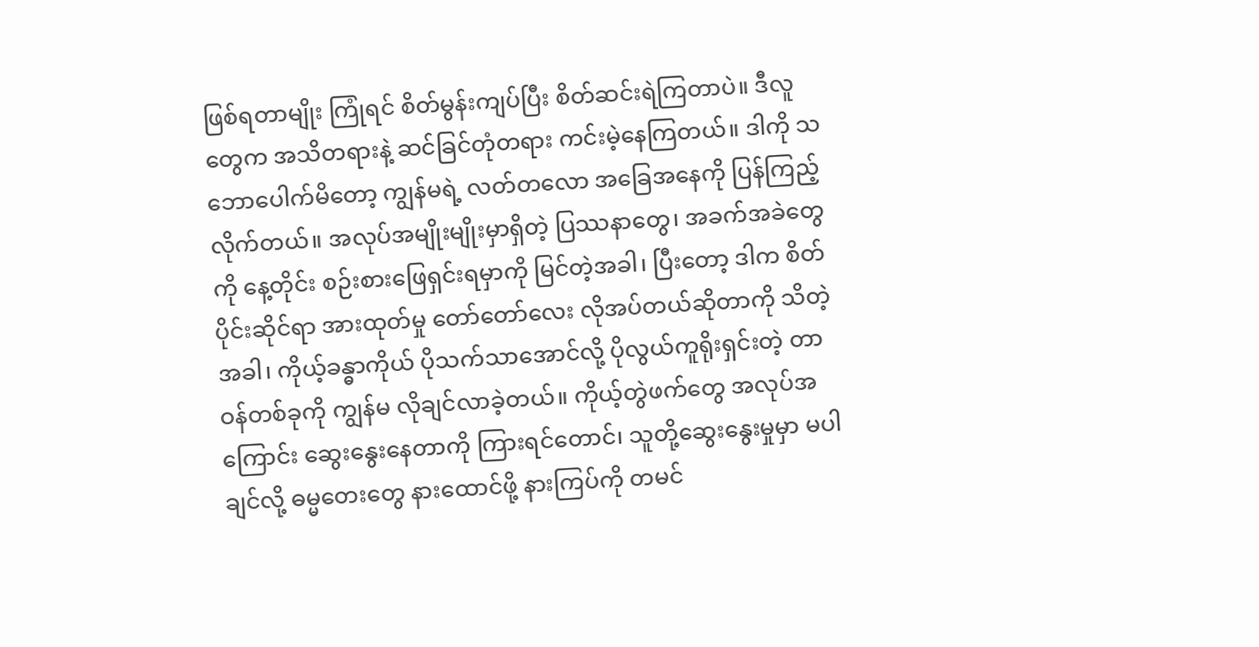ဖြစ်ရတာမျိုး ကြုံရင် စိတ်မွန်းကျပ်ပြီး စိတ်ဆင်းရဲကြတာပဲ။ ဒီလူတွေက အသိတရားနဲ့ ဆင်ခြင်တုံတရား ကင်းမဲ့နေကြတယ်။ ဒါကို သဘောပေါက်မိတော့ ကျွန်မရဲ့ လတ်တလော အခြေအနေကို ပြန်ကြည့်လိုက်တယ်။ အလုပ်အမျိုးမျိုးမှာရှိတဲ့ ပြဿနာတွေ၊ အခက်အခဲတွေကို နေ့တိုင်း စဉ်းစားဖြေရှင်းရမှာကို မြင်တဲ့အခါ၊ ပြီးတော့ ဒါက စိတ်ပိုင်းဆိုင်ရာ အားထုတ်မှု တော်တော်လေး လိုအပ်တယ်ဆိုတာကို သိတဲ့အခါ၊ ကိုယ့်ခန္ဓာကိုယ် ပိုသက်သာအောင်လို့ ပိုလွယ်ကူရိုးရှင်းတဲ့ တာဝန်တစ်ခုကို ကျွန်မ လိုချင်လာခဲ့တယ်။ ကိုယ့်တွဲဖက်တွေ အလုပ်အကြောင်း ဆွေးနွေးနေတာကို ကြားရင်တောင်၊ သူတို့ဆွေးနွေးမှုမှာ မပါချင်လို့ ဓမ္မတေးတွေ နားထောင်ဖို့ နားကြပ်ကို တမင်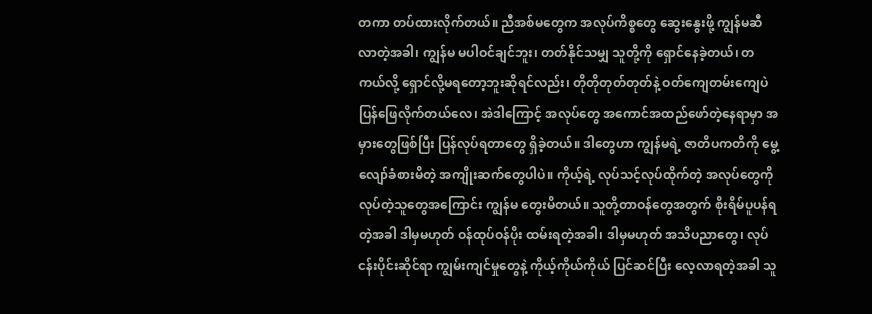တကာ တပ်ထားလိုက်တယ်။ ညီအစ်မတွေက အလုပ်ကိစ္စတွေ ဆွေးနွေးဖို့ ကျွန်မဆီ လာတဲ့အခါ၊ ကျွန်မ မပါဝင်ချင်ဘူး၊ တတ်နိုင်သမျှ သူတို့ကို ရှောင်နေခဲ့တယ်၊ တကယ်လို့ ရှောင်လို့မရတော့ဘူးဆိုရင်လည်း၊ တိုတိုတုတ်တုတ်နဲ့ ဝတ်ကျေတမ်းကျေပဲ ပြန်ဖြေလိုက်တယ်လေ၊ အဲဒါကြောင့် အလုပ်တွေ အကောင်အထည်ဖော်တဲ့နေရာမှာ အမှားတွေဖြစ်ပြီး ပြန်လုပ်ရတာတွေ ရှိခဲ့တယ်။ ဒါတွေဟာ ကျွန်မရဲ့ ဇာတိပကတိကို မွေ့လျော်ခံစားမိတဲ့ အကျိုးဆက်တွေပါပဲ။ ကိုယ့်ရဲ့ လုပ်သင့်လုပ်ထိုက်တဲ့ အလုပ်တွေကို လုပ်တဲ့သူတွေအကြောင်း ကျွန်မ တွေးမိတယ်။ သူတို့တာဝန်တွေအတွက် စိုးရိမ်ပူပန်ရတဲ့အခါ ဒါမှမဟုတ် ဝန်ထုပ်ဝန်ပိုး ထမ်းရတဲ့အခါ၊ ဒါမှမဟုတ် အသိပညာတွေ၊ လုပ်ငန်းပိုင်းဆိုင်ရာ ကျွမ်းကျင်မှုတွေနဲ့ ကိုယ့်ကိုယ်ကိုယ် ပြင်ဆင်ပြီး လေ့လာရတဲ့အခါ သူ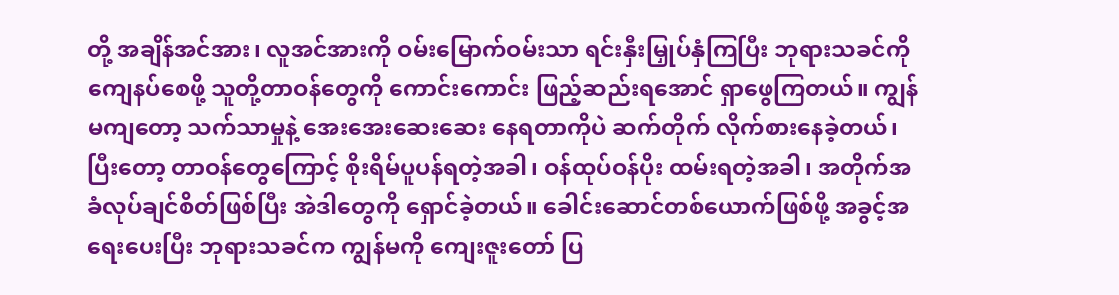တို့ အချိန်အင်အား၊ လူအင်အားကို ဝမ်းမြောက်ဝမ်းသာ ရင်းနှီးမြှုပ်နှံကြပြီး ဘုရားသခင်ကို ကျေနပ်စေဖို့ သူတို့တာဝန်တွေကို ကောင်းကောင်း ဖြည့်ဆည်းရအောင် ရှာဖွေကြတယ်။ ကျွန်မကျတော့ သက်သာမှုနဲ့ အေးအေးဆေးဆေး နေရတာကိုပဲ ဆက်တိုက် လိုက်စားနေခဲ့တယ်၊ ပြီးတော့ တာဝန်တွေကြောင့် စိုးရိမ်ပူပန်ရတဲ့အခါ၊ ဝန်ထုပ်ဝန်ပိုး ထမ်းရတဲ့အခါ၊ အတိုက်အခံလုပ်ချင်စိတ်ဖြစ်ပြီး အဲဒါတွေကို ရှောင်ခဲ့တယ်။ ခေါင်းဆောင်တစ်ယောက်ဖြစ်ဖို့ အခွင့်အရေးပေးပြီး ဘုရားသခင်က ကျွန်မကို ကျေးဇူးတော် ပြ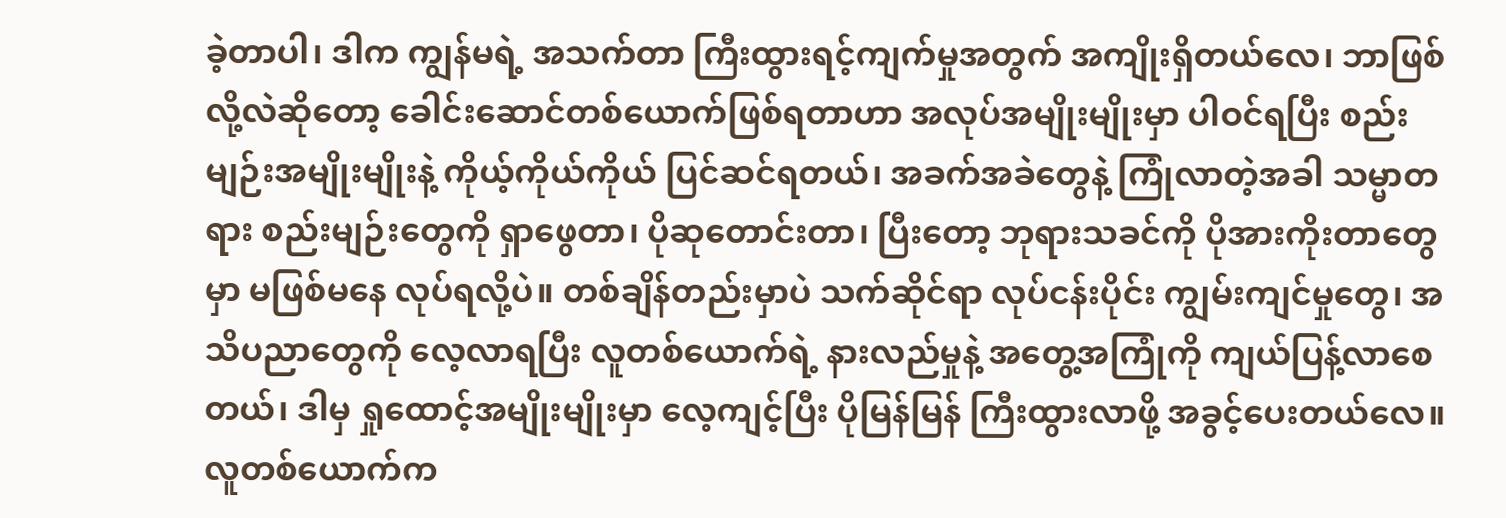ခဲ့တာပါ၊ ဒါက ကျွန်မရဲ့ အသက်တာ ကြီးထွားရင့်ကျက်မှုအတွက် အကျိုးရှိတယ်လေ၊ ဘာဖြစ်လို့လဲဆိုတော့ ခေါင်းဆောင်တစ်ယောက်ဖြစ်ရတာဟာ အလုပ်အမျိုးမျိုးမှာ ပါဝင်ရပြီး စည်းမျဉ်းအမျိုးမျိုးနဲ့ ကိုယ့်ကိုယ်ကိုယ် ပြင်ဆင်ရတယ်၊ အခက်အခဲတွေနဲ့ ကြုံလာတဲ့အခါ သမ္မာတရား စည်းမျဉ်းတွေကို ရှာဖွေတာ၊ ပိုဆုတောင်းတာ၊ ပြီးတော့ ဘုရားသခင်ကို ပိုအားကိုးတာတွေမှာ မဖြစ်မနေ လုပ်ရလို့ပဲ။ တစ်ချိန်တည်းမှာပဲ သက်ဆိုင်ရာ လုပ်ငန်းပိုင်း ကျွမ်းကျင်မှုတွေ၊ အသိပညာတွေကို လေ့လာရပြီး လူတစ်ယောက်ရဲ့ နားလည်မှုနဲ့ အတွေ့အကြုံကို ကျယ်ပြန့်လာစေတယ်၊ ဒါမှ ရှုထောင့်အမျိုးမျိုးမှာ လေ့ကျင့်ပြီး ပိုမြန်မြန် ကြီးထွားလာဖို့ အခွင့်ပေးတယ်လေ။ လူတစ်ယောက်က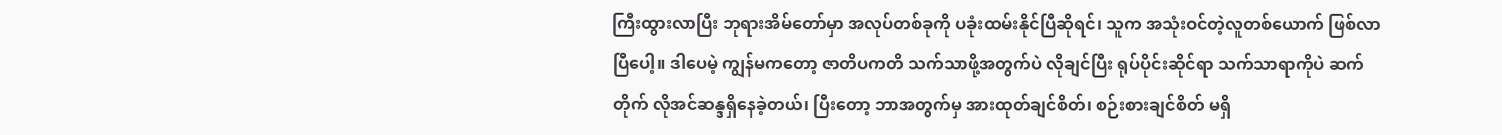ကြီးထွားလာပြီး ဘုရားအိမ်တော်မှာ အလုပ်တစ်ခုကို ပခုံးထမ်းနိုင်ပြီဆိုရင်၊ သူက အသုံးဝင်တဲ့လူတစ်ယောက် ဖြစ်လာပြီပေါ့။ ဒါပေမဲ့ ကျွန်မကတော့ ဇာတိပကတိ သက်သာဖို့အတွက်ပဲ လိုချင်ပြီး ရုပ်ပိုင်းဆိုင်ရာ သက်သာရာကိုပဲ ဆက်တိုက် လိုအင်ဆန္ဒရှိနေခဲ့တယ်၊ ပြီးတော့ ဘာအတွက်မှ အားထုတ်ချင်စိတ်၊ စဉ်းစားချင်စိတ် မရှိ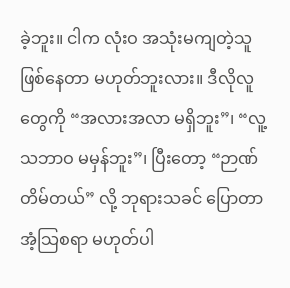ခဲ့ဘူး။ ငါက လုံးဝ အသုံးမကျတဲ့သူ ဖြစ်နေတာ မဟုတ်ဘူးလား။ ဒီလိုလူတွေကို “အလားအလာ မရှိဘူး”၊ “လူ့သဘာဝ မမှန်ဘူး”၊ ပြီးတော့ “ဉာဏ်တိမ်တယ်” လို့ ဘုရားသခင် ပြောတာ အံ့သြစရာ မဟုတ်ပါ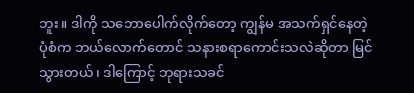ဘူး။ ဒါကို သဘောပေါက်လိုက်တော့ ကျွန်မ အသက်ရှင်နေတဲ့ပုံစံက ဘယ်လောက်တောင် သနားစရာကောင်းသလဲဆိုတာ မြင်သွားတယ်၊ ဒါကြောင့် ဘုရားသခင်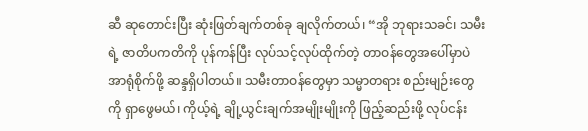ဆီ ဆုတောင်းပြီး ဆုံးဖြတ်ချက်တစ်ခု ချလိုက်တယ်၊ “အို ဘုရားသခင်၊ သမီးရဲ့ ဇာတိပကတိကို ပုန်ကန်ပြီး လုပ်သင့်လုပ်ထိုက်တဲ့ တာဝန်တွေအပေါ်မှာပဲ အာရုံစိုက်ဖို့ ဆန္ဒရှိပါတယ်။ သမီးတာဝန်တွေမှာ သမ္မာတရား စည်းမျဉ်းတွေကို ရှာဖွေမယ်၊ ကိုယ့်ရဲ့ ချို့ယွင်းချက်အမျိုးမျိုးကို ဖြည့်ဆည်းဖို့ လုပ်ငန်း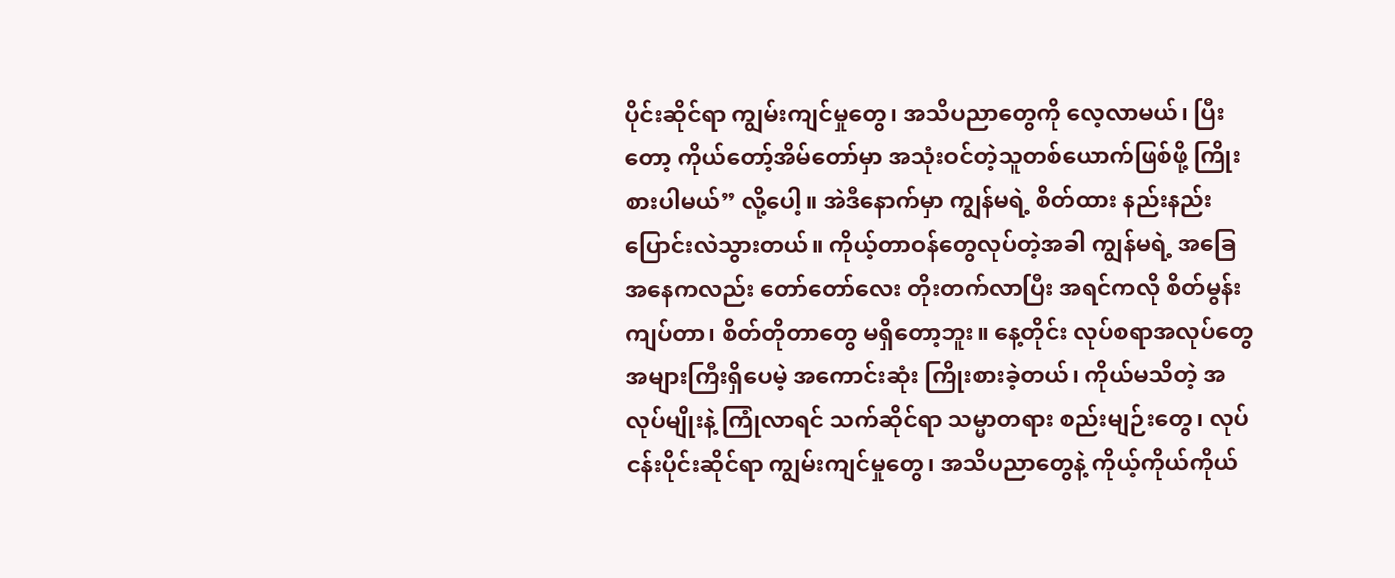ပိုင်းဆိုင်ရာ ကျွမ်းကျင်မှုတွေ၊ အသိပညာတွေကို လေ့လာမယ်၊ ပြီးတော့ ကိုယ်တော့်အိမ်တော်မှာ အသုံးဝင်တဲ့သူတစ်ယောက်ဖြစ်ဖို့ ကြိုးစားပါမယ်” လို့ပေါ့။ အဲဒီနောက်မှာ ကျွန်မရဲ့ စိတ်ထား နည်းနည်း ပြောင်းလဲသွားတယ်။ ကိုယ့်တာဝန်တွေလုပ်တဲ့အခါ ကျွန်မရဲ့ အခြေအနေကလည်း တော်တော်လေး တိုးတက်လာပြီး အရင်ကလို စိတ်မွန်းကျပ်တာ၊ စိတ်တိုတာတွေ မရှိတော့ဘူး။ နေ့တိုင်း လုပ်စရာအလုပ်တွေ အများကြီးရှိပေမဲ့ အကောင်းဆုံး ကြိုးစားခဲ့တယ်၊ ကိုယ်မသိတဲ့ အလုပ်မျိုးနဲ့ ကြုံလာရင် သက်ဆိုင်ရာ သမ္မာတရား စည်းမျဉ်းတွေ၊ လုပ်ငန်းပိုင်းဆိုင်ရာ ကျွမ်းကျင်မှုတွေ၊ အသိပညာတွေနဲ့ ကိုယ့်ကိုယ်ကိုယ်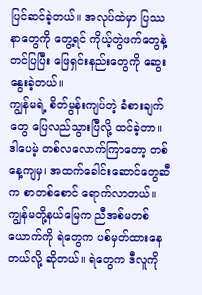ပြင်ဆင်ခဲ့တယ်။ အလုပ်ထဲမှာ ပြဿနာတွေကို တွေ့ရင် ကိုယ့်တွဲဖက်တွေနဲ့ တင်ပြပြီး ဖြေရှင်းနည်းတွေကို ဆွေးနွေးခဲ့တယ်။
ကျွန်မရဲ့ စိတ်မွန်းကျပ်တဲ့ ခံစားချက်တွေ ပြေလည်သွားပြီလို့ ထင်ခဲ့တာ။ ဒါပေမဲ့ တစ်လလောက်ကြာတော့ တစ်နေ့ကျမှ၊ အထက်ခေါင်းဆောင်တွေဆီက စာတစ်စောင် ရောက်လာတယ်။ ကျွန်မတို့နယ်မြေက ညီအစ်မတစ်ယောက်ကို ရဲတွေက ပစ်မှတ်ထားနေတယ်လို့ ဆိုတယ်။ ရဲတွေက ဒီလူကို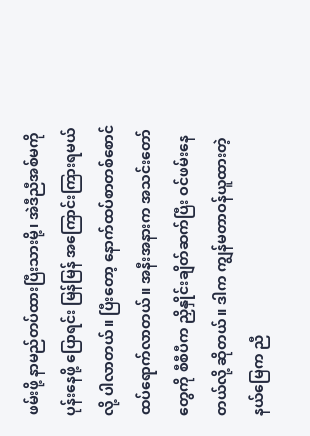ဖမ်းဖို့ နာမည်တပ်ထားပြီးသားမို့၊ အဲဒီညီအစ်မကို ပုန်းနေဖို့ ပြောရင်း မြန်မြန် အကြောင်းကြားရမယ်လို့ ပါလာတယ်။ ပြီးတော့ နောက်ထပ်စာတစ်စောင် ထပ်ရောက်လာတယ်။ အနီးအနားက အသင်းတော်တွေကို စီစီပီက ညှိနှိုင်းချိတ်ဆက်ပြီး ဝင်ဖမ်းနေတယ်လို့ ဆိုတယ်။ ဒါက ကျွန်မတာဝန်ယူထားတဲ့ နယ်မြေက ညီ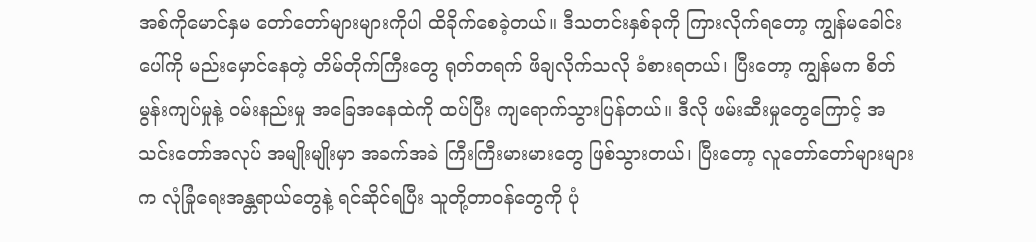အစ်ကိုမောင်နှမ တော်တော်များများကိုပါ ထိခိုက်စေခဲ့တယ်။ ဒီသတင်းနှစ်ခုကို ကြားလိုက်ရတော့ ကျွန်မခေါင်းပေါ်ကို မည်းမှောင်နေတဲ့ တိမ်တိုက်ကြီးတွေ ရုတ်တရက် ဖိချလိုက်သလို ခံစားရတယ်၊ ပြီးတော့ ကျွန်မက စိတ်မွန်းကျပ်မှုနဲ့ ဝမ်းနည်းမှု အခြေအနေထဲကို ထပ်ပြီး ကျရောက်သွားပြန်တယ်။ ဒီလို ဖမ်းဆီးမှုတွေကြောင့် အသင်းတော်အလုပ် အမျိုးမျိုးမှာ အခက်အခဲ ကြီးကြီးမားမားတွေ ဖြစ်သွားတယ်၊ ပြီးတော့ လူတော်တော်များများက လုံခြုံရေးအန္တရာယ်တွေနဲ့ ရင်ဆိုင်ရပြီး သူတို့တာဝန်တွေကို ပုံ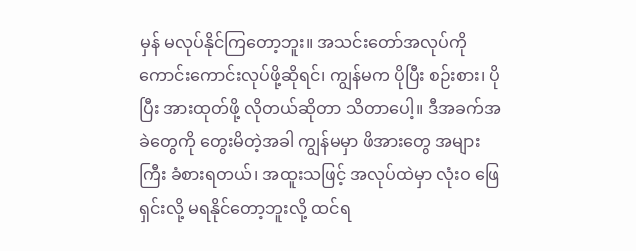မှန် မလုပ်နိုင်ကြတော့ဘူး။ အသင်းတော်အလုပ်ကို ကောင်းကောင်းလုပ်ဖို့ဆိုရင်၊ ကျွန်မက ပိုပြီး စဉ်းစား၊ ပိုပြီး အားထုတ်ဖို့ လိုတယ်ဆိုတာ သိတာပေါ့။ ဒီအခက်အခဲတွေကို တွေးမိတဲ့အခါ ကျွန်မမှာ ဖိအားတွေ အများကြီး ခံစားရတယ်၊ အထူးသဖြင့် အလုပ်ထဲမှာ လုံးဝ ဖြေရှင်းလို့ မရနိုင်တော့ဘူးလို့ ထင်ရ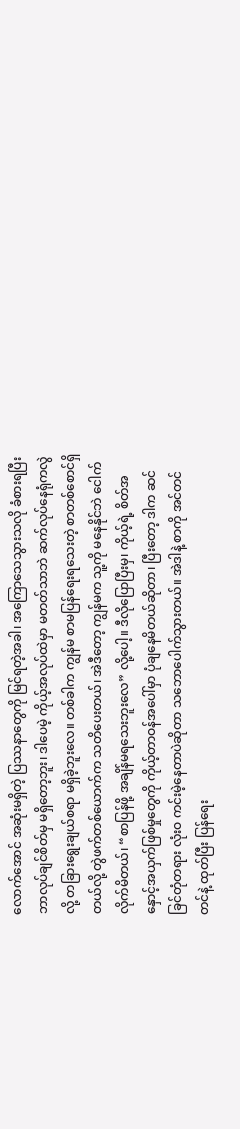လောက်အောင် အဆုံးမရှိတဲ့ ပြဿနာတွေကို မြင်ရတဲ့အခါ၊ အကြောသေသွားသလို ခံစားရပြီး ဘာလုပ်ချင်စိတ်မှ မရှိတော့ဘူး၊ ဒါပေမဲ့ ကိုယ့်အလုပ်ထဲမှာ မတတ်သာဘဲ ဆက်လုပ်နေရုံကလွဲလို့ တခြားရွေးချယ်စရာ မရှိခဲ့ဘူးလေ။ တစ်ခါက ကျွန်မ စာမပြန်ရေးရသေးတဲ့ စာတစ်စောင်ရှိတယ်လို့ တွဲဖက်တစ်ယောက်က သတိပေးတယ်၊ အဲဒီတော့ ကျွန်မက သူ့ကို မနေနိုင်ဘဲ ငေါက်လိုက်မိတယ်၊ “စာပြန်ဖို့ အချိန်မရသေးဘူးလေ” လို့ပေါ့။ ဒီလိုပြောပြီးမှ၊ ကိုယ့်ရဲ့ စိတ်အနှောင့်အယှက်ဖြစ်မှုတွေကို ကိုယ့်တာဝန်အပေါ်မှာ ပုံချနေမိတယ်ဆိုတာ၊ ပြီးတော့ ဒါက ဆင်ခြင်တုံတရား လုံးဝ ကင်းမဲ့နေတာပဲဆိုတာ သဘောပေါက်သွားတယ်။ အဲဒါနဲ့ စာကို အင်တင်တင်နဲ့ ထုတ်ပြီး ပြန်ရေး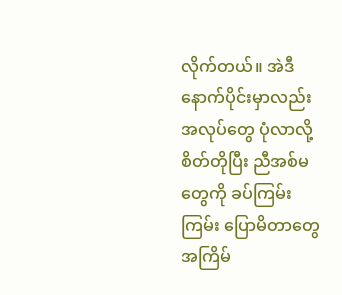လိုက်တယ်။ အဲဒီနောက်ပိုင်းမှာလည်း အလုပ်တွေ ပုံလာလို့ စိတ်တိုပြီး ညီအစ်မတွေကို ခပ်ကြမ်းကြမ်း ပြောမိတာတွေ အကြိမ်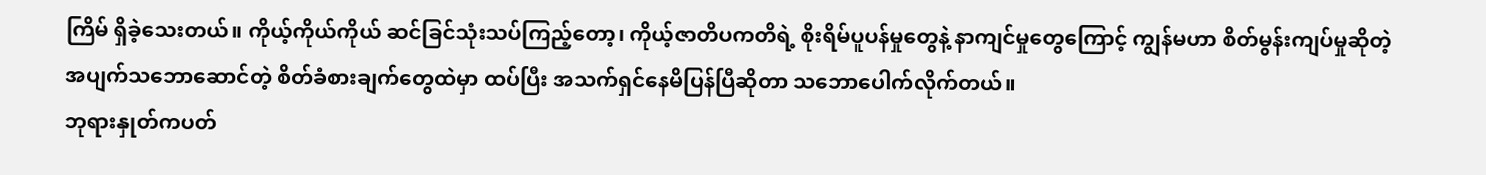ကြိမ် ရှိခဲ့သေးတယ်။ ကိုယ့်ကိုယ်ကိုယ် ဆင်ခြင်သုံးသပ်ကြည့်တော့၊ ကိုယ့်ဇာတိပကတိရဲ့ စိုးရိမ်ပူပန်မှုတွေနဲ့ နာကျင်မှုတွေကြောင့် ကျွန်မဟာ စိတ်မွန်းကျပ်မှုဆိုတဲ့ အပျက်သဘောဆောင်တဲ့ စိတ်ခံစားချက်တွေထဲမှာ ထပ်ပြီး အသက်ရှင်နေမိပြန်ပြီဆိုတာ သဘောပေါက်လိုက်တယ်။
ဘုရားနှုတ်ကပတ်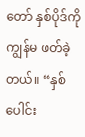တော် နှစ်ပိုဒ်ကို ကျွန်မ ဖတ်ခဲ့တယ်။ “နှစ်ပေါင်း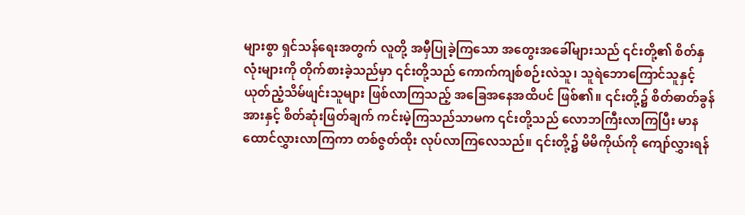များစွာ ရှင်သန်ရေးအတွက် လူတို့ အမှီပြုခဲ့ကြသော အတွေးအခေါ်များသည် ၎င်းတို့၏ စိတ်နှလုံးများကို တိုက်စားခဲ့သည်မှာ ၎င်းတို့သည် ကောက်ကျစ်စဉ်းလဲသူ၊ သူရဲဘောကြောင်သူနှင့် ယုတ်ညံ့သိမ်ဖျင်းသူများ ဖြစ်လာကြသည့် အခြေအနေအထိပင် ဖြစ်၏။ ၎င်းတို့၌ စိတ်ဓာတ်ခွန်အားနှင့် စိတ်ဆုံးဖြတ်ချက် ကင်းမဲ့ကြသည်သာမက ၎င်းတို့သည် လောဘကြီးလာကြပြီး မာနထောင်လွှားလာကြကာ တစ်ဇွတ်ထိုး လုပ်လာကြလေသည်။ ၎င်းတို့၌ မိမိကိုယ်ကို ကျော်လွှားရန်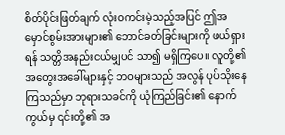စိတ်ပိုင်းဖြတ်ချက် လုံးဝကင်းမဲ့သည့်အပြင် ဤအမှောင်စွမ်းအားများ၏ ဘောင်ခတ်ခြင်းများကို ဖယ်ရှားရန် သတ္တိအနည်းငယ်မျှပင် သာ၍ မရှိကြပေ။ လူတို့၏ အတွေးအခေါ်များနှင့် ဘဝများသည် အလွန် ပုပ်သိုးနေကြသည်မှာ ဘုရားသခင်ကို ယုံကြည်ခြင်း၏ နောက်ကွယ်မှ ၎င်းတို့၏ အ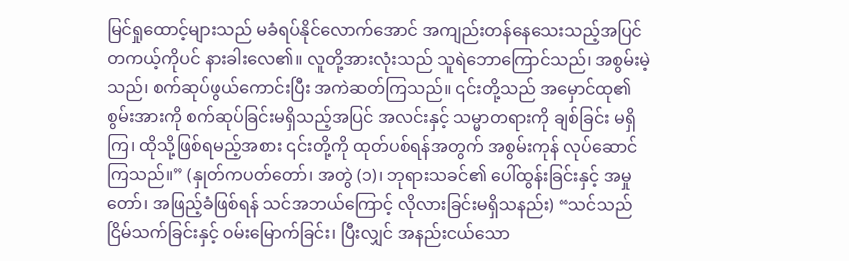မြင်ရှုထောင့်များသည် မခံရပ်နိုင်လောက်အောင် အကျည်းတန်နေသေးသည့်အပြင် တကယ့်ကိုပင် နားခါးလေ၏။ လူတို့အားလုံးသည် သူရဲဘောကြောင်သည်၊ အစွမ်းမဲ့သည်၊ စက်ဆုပ်ဖွယ်ကောင်းပြီး အကဲဆတ်ကြသည်။ ၎င်းတို့သည် အမှောင်ထု၏ စွမ်းအားကို စက်ဆုပ်ခြင်းမရှိသည့်အပြင် အလင်းနှင့် သမ္မာတရားကို ချစ်ခြင်း မရှိကြ၊ ထိုသို့ဖြစ်ရမည့်အစား ၎င်းတို့ကို ထုတ်ပစ်ရန်အတွက် အစွမ်းကုန် လုပ်ဆောင်ကြသည်။” (နှုတ်ကပတ်တော်၊ အတွဲ (၁)၊ ဘုရားသခင်၏ ပေါ်ထွန်းခြင်းနှင့် အမှုတော်၊ အဖြည့်ခံဖြစ်ရန် သင်အဘယ်ကြောင့် လိုလားခြင်းမရှိသနည်း) “သင်သည် ငြိမ်သက်ခြင်းနှင့် ဝမ်းမြောက်ခြင်း၊ ပြီးလျှင် အနည်းငယ်သော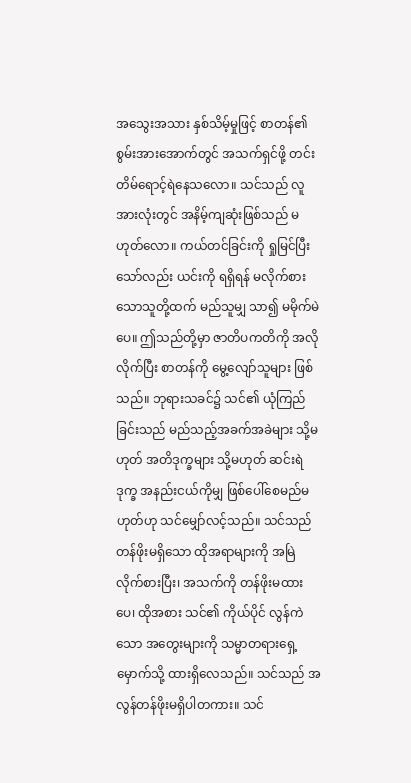အသွေးအသား နှစ်သိမ့်မှုဖြင့် စာတန်၏ စွမ်းအားအောက်တွင် အသက်ရှင်ဖို့ တင်းတိမ်ရောင့်ရဲနေသလော။ သင်သည် လူအားလုံးတွင် အနိမ့်ကျဆုံးဖြစ်သည် မဟုတ်လော။ ကယ်တင်ခြင်းကို ရှုမြင်ပြီးသော်လည်း ယင်းကို ရရှိရန် မလိုက်စားသောသူတို့ထက် မည်သူမျှ သာ၍ မမိုက်မဲပေ။ ဤသည်တို့မှာ ဇာတိပကတိကို အလိုလိုက်ပြီး စာတန်ကို မွေ့လျော်သူများ ဖြစ်သည်။ ဘုရားသခင်၌ သင်၏ ယုံကြည်ခြင်းသည် မည်သည့်အခက်အခဲများ သို့မဟုတ် အတိဒုက္ခများ သို့မဟုတ် ဆင်းရဲဒုက္ခ အနည်းငယ်ကိုမျှ ဖြစ်ပေါ်စေမည်မဟုတ်ဟု သင်မျှော်လင့်သည်။ သင်သည် တန်ဖိုးမရှိသော ထိုအရာများကို အမြဲလိုက်စားပြီး၊ အသက်ကို တန်ဖိုးမထားပေ၊ ထိုအစား သင်၏ ကိုယ်ပိုင် လွန်ကဲသော အတွေးများကို သမ္မာတရားရှေ့မှောက်သို့ ထားရှိလေသည်။ သင်သည် အလွန်တန်ဖိုးမရှိပါတကား။ သင်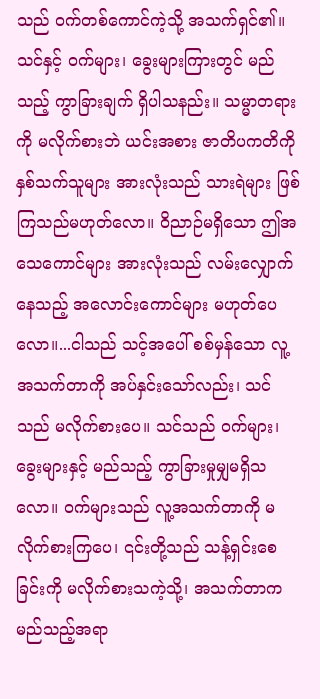သည် ဝက်တစ်ကောင်ကဲ့သို့ အသက်ရှင်၏။ သင်နှင့် ဝက်များ၊ ခွေးများကြားတွင် မည်သည့် ကွာခြားချက် ရှိပါသနည်း။ သမ္မာတရားကို မလိုက်စားဘဲ ယင်းအစား ဇာတိပကတိကို နှစ်သက်သူများ အားလုံးသည် သားရဲများ ဖြစ်ကြသည်မဟုတ်လော။ ဝိညာဉ်မရှိသော ဤအသေကောင်များ အားလုံးသည် လမ်းလျှောက် နေသည့် အလောင်းကောင်များ မဟုတ်ပေလော။...ငါသည် သင့်အပေါ် စစ်မှန်သော လူ့အသက်တာကို အပ်နှင်းသော်လည်း၊ သင်သည် မလိုက်စားပေ။ သင်သည် ဝက်များ၊ ခွေးများနှင့် မည်သည့် ကွာခြားမှုမျှမရှိသလော။ ဝက်များသည် လူ့အသက်တာကို မလိုက်စားကြပေ၊ ၎င်းတို့သည် သန့်ရှင်းစေခြင်းကို မလိုက်စားသကဲ့သို့၊ အသက်တာက မည်သည့်အရာ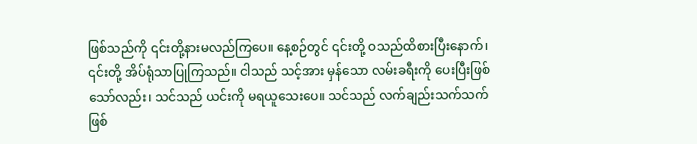ဖြစ်သည်ကို ၎င်းတို့နားမလည်ကြပေ။ နေ့စဉ်တွင် ၎င်းတို့ ဝသည်ထိစားပြီးနောက်၊ ၎င်းတို့ အိပ်ရုံသာပြုကြသည်။ ငါသည် သင့်အား မှန်သော လမ်းခရီးကို ပေးပြီးဖြစ်သော်လည်း၊ သင်သည် ယင်းကို မရယူသေးပေ။ သင်သည် လက်ချည်းသက်သက် ဖြစ်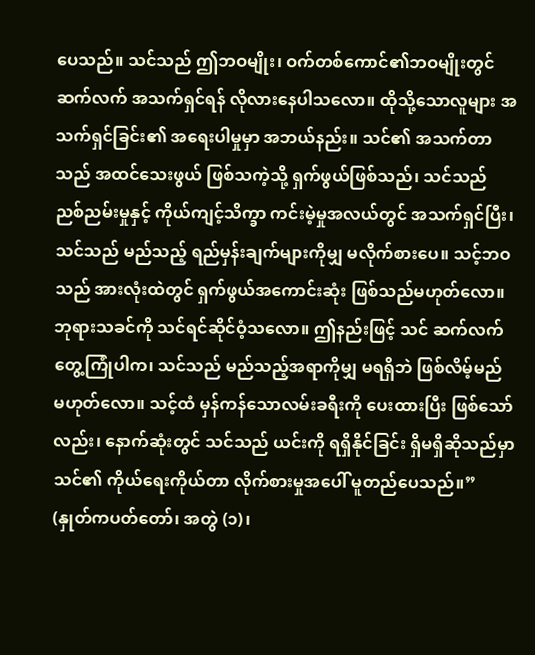ပေသည်။ သင်သည် ဤဘဝမျိုး၊ ဝက်တစ်ကောင်၏ဘဝမျိုးတွင် ဆက်လက် အသက်ရှင်ရန် လိုလားနေပါသလော။ ထိုသို့သောလူများ အသက်ရှင်ခြင်း၏ အရေးပါမှုမှာ အဘယ်နည်း။ သင်၏ အသက်တာသည် အထင်သေးဖွယ် ဖြစ်သကဲ့သို့ ရှက်ဖွယ်ဖြစ်သည်၊ သင်သည် ညစ်ညမ်းမှုနှင့် ကိုယ်ကျင့်သိက္ခာ ကင်းမဲ့မှုအလယ်တွင် အသက်ရှင်ပြီး၊ သင်သည် မည်သည့် ရည်မှန်းချက်များကိုမျှ မလိုက်စားပေ။ သင့်ဘဝသည် အားလုံးထဲတွင် ရှက်ဖွယ်အကောင်းဆုံး ဖြစ်သည်မဟုတ်လော။ ဘုရားသခင်ကို သင်ရင်ဆိုင်ဝံ့သလော။ ဤနည်းဖြင့် သင် ဆက်လက် တွေ့ကြုံပါက၊ သင်သည် မည်သည့်အရာကိုမျှ မရရှိဘဲ ဖြစ်လိမ့်မည် မဟုတ်လော။ သင့်ထံ မှန်ကန်သောလမ်းခရီးကို ပေးထားပြီး ဖြစ်သော်လည်း၊ နောက်ဆုံးတွင် သင်သည် ယင်းကို ရရှိနိုင်ခြင်း ရှိမရှိဆိုသည်မှာ သင်၏ ကိုယ်ရေးကိုယ်တာ လိုက်စားမှုအပေါ် မူတည်ပေသည်။” (နှုတ်ကပတ်တော်၊ အတွဲ (၁)၊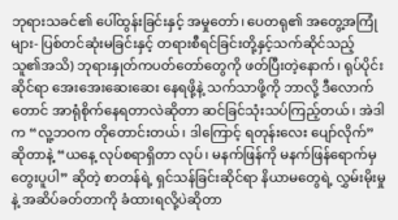ဘုရားသခင်၏ ပေါ်ထွန်းခြင်းနှင့် အမှုတော်၊ ပေတရု၏ အတွေ့အကြုံများ- ပြစ်တင်ဆုံးမခြင်းနှင့် တရားစီရင်ခြင်းတို့နှင့်သက်ဆိုင်သည့် သူ၏အသိ) ဘုရားနှုတ်ကပတ်တော်တွေကို ဖတ်ပြီးတဲ့နောက်၊ ရုပ်ပိုင်းဆိုင်ရာ အေးအေးဆေးဆေး နေရဖို့နဲ့ သက်သာဖို့ကို ဘာလို့ ဒီလောက်တောင် အာရုံစိုက်နေရတာလဲဆိုတာ ဆင်ခြင်သုံးသပ်ကြည့်တယ်၊ အဲဒါက “လူ့ဘဝက တိုတောင်းတယ်၊ ဒါကြောင့် ရတုန်းလေး ပျော်လိုက်” ဆိုတာနဲ့ “ယနေ့ လုပ်စရာရှိတာ လုပ်၊ မနက်ဖြန်ကို မနက်ဖြန်ရောက်မှ တွေးပူပါ” ဆိုတဲ့ စာတန်ရဲ့ ရှင်သန်ခြင်းဆိုင်ရာ နိယာမတွေရဲ့ လွှမ်းမိုးမှုနဲ့ အဆိပ်ခတ်တာကို ခံထားရလို့ပဲဆိုတာ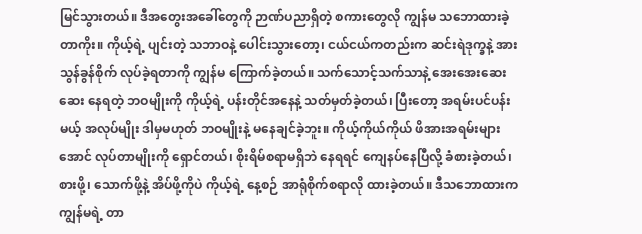မြင်သွားတယ်။ ဒီအတွေးအခေါ်တွေကို ဉာဏ်ပညာရှိတဲ့ စကားတွေလို ကျွန်မ သဘောထားခဲ့တာကိုး။ ကိုယ့်ရဲ့ ပျင်းတဲ့ သဘာဝနဲ့ ပေါင်းသွားတော့၊ ငယ်ငယ်ကတည်းက ဆင်းရဲဒုက္ခနဲ့ အားသွန်ခွန်စိုက် လုပ်ခဲ့ရတာကို ကျွန်မ ကြောက်ခဲ့တယ်။ သက်သောင့်သက်သာနဲ့ အေးအေးဆေးဆေး နေရတဲ့ ဘဝမျိုးကို ကိုယ့်ရဲ့ ပန်းတိုင်အနေနဲ့ သတ်မှတ်ခဲ့တယ်၊ ပြီးတော့ အရမ်းပင်ပန်းမယ့် အလုပ်မျိုး ဒါမှမဟုတ် ဘဝမျိုးနဲ့ မနေချင်ခဲ့ဘူး။ ကိုယ့်ကိုယ်ကိုယ် ဖိအားအရမ်းများအောင် လုပ်တာမျိုးကို ရှောင်တယ်၊ စိုးရိမ်စရာမရှိဘဲ နေရရင် ကျေနပ်နေပြီလို့ ခံစားခဲ့တယ်၊ စားဖို့၊ သောက်ဖို့နဲ့ အိပ်ဖို့ကိုပဲ ကိုယ့်ရဲ့ နေ့စဉ် အာရုံစိုက်စရာလို ထားခဲ့တယ်။ ဒီသဘောထားက ကျွန်မရဲ့ တာ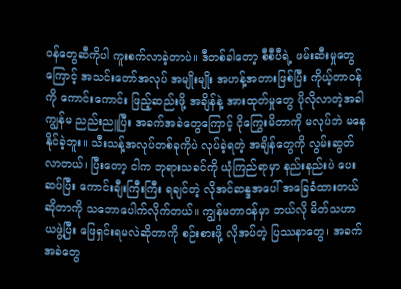ဝန်တွေဆီကိုပါ ကူးစက်လာခဲ့တာပဲ။ ဒီတစ်ခါတော့ စီစီပီရဲ့ ဖမ်းဆီးမှုတွေကြောင့် အသင်းတော်အလုပ် အမျိုးမျိုး အဟန့်အတားဖြစ်ပြီး ကိုယ့်တာဝန်ကို ကောင်းကောင်း ဖြည့်ဆည်းဖို့ အချိန်နဲ့ အားထုတ်မှုတွေ ပိုလိုလာတဲ့အခါ ကျွန်မ ညည်းညူပြီး အခက်အခဲတွေကြောင့် ငိုကြွေးမိတာကို မလုပ်ဘဲ မနေနိုင်ခဲ့ဘူး။ သီးသန့်အလုပ်တစ်ခုကိုပဲ လုပ်ခဲ့ရတဲ့ အချိန်တွေကို လွမ်းဆွတ်လာတယ်၊ ပြီးတော့ ငါက ဘုရားသခင်ကို ယုံကြည်ရာမှာ နည်းနည်းပဲ ပေးဆပ်ပြီး ကောင်းချီးကြီးကြီး ရချင်တဲ့ လိုအင်ဆန္ဒအပေါ် အခြေခံထားတယ်ဆိုတာကို သဘောပေါက်လိုက်တယ်။ ကျွန်မတာဝန်မှာ ဘယ်လို မိတ်သဟာယဖွဲ့ပြီး ဖြေရှင်းရမလဲဆိုတာကို စဉ်းစားဖို့ လိုအပ်တဲ့ ပြဿနာတွေ၊ အခက်အခဲတွေ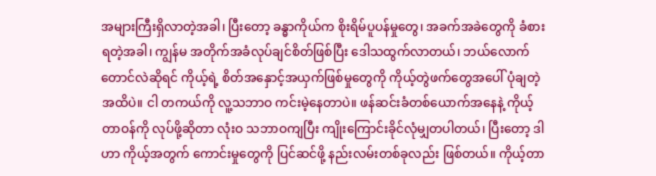အများကြီးရှိလာတဲ့အခါ၊ ပြီးတော့ ခန္ဓာကိုယ်က စိုးရိမ်ပူပန်မှုတွေ၊ အခက်အခဲတွေကို ခံစားရတဲ့အခါ၊ ကျွန်မ အတိုက်အခံလုပ်ချင်စိတ်ဖြစ်ပြီး ဒေါသထွက်လာတယ်၊ ဘယ်လောက်တောင်လဲဆိုရင် ကိုယ့်ရဲ့ စိတ်အနှောင့်အယှက်ဖြစ်မှုတွေကို ကိုယ့်တွဲဖက်တွေအပေါ် ပုံချတဲ့အထိပဲ။ ငါ တကယ်ကို လူ့သဘာဝ ကင်းမဲ့နေတာပဲ။ ဖန်ဆင်းခံတစ်ယောက်အနေနဲ့ ကိုယ့်တာဝန်ကို လုပ်ဖို့ဆိုတာ လုံးဝ သဘာဝကျပြီး ကျိုးကြောင်းခိုင်လုံမျှတပါတယ်၊ ပြီးတော့ ဒါဟာ ကိုယ့်အတွက် ကောင်းမှုတွေကို ပြင်ဆင်ဖို့ နည်းလမ်းတစ်ခုလည်း ဖြစ်တယ်။ ကိုယ့်တာ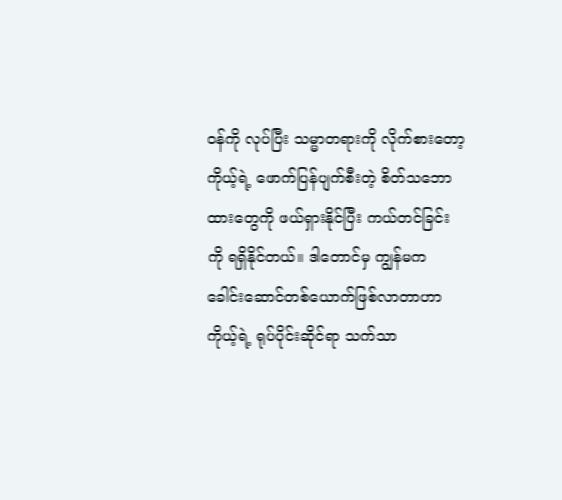ဝန်ကို လုပ်ပြီး သမ္မာတရားကို လိုက်စားတော့ ကိုယ့်ရဲ့ ဖောက်ပြန်ပျက်စီးတဲ့ စိတ်သဘောထားတွေကို ဖယ်ရှားနိုင်ပြီး ကယ်တင်ခြင်းကို ရရှိနိုင်တယ်။ ဒါတောင်မှ ကျွန်မက ခေါင်းဆောင်တစ်ယောက်ဖြစ်လာတာဟာ ကိုယ့်ရဲ့ ရုပ်ပိုင်းဆိုင်ရာ သက်သာ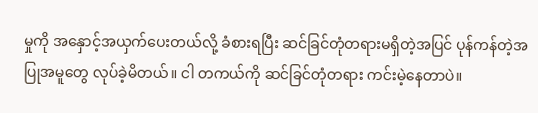မှုကို အနှောင့်အယှက်ပေးတယ်လို့ ခံစားရပြီး ဆင်ခြင်တုံတရားမရှိတဲ့အပြင် ပုန်ကန်တဲ့အပြုအမူတွေ လုပ်ခဲ့မိတယ်။ ငါ တကယ်ကို ဆင်ခြင်တုံတရား ကင်းမဲ့နေတာပဲ။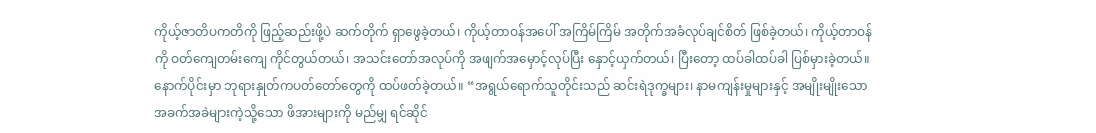ကိုယ့်ဇာတိပကတိကို ဖြည့်ဆည်းဖို့ပဲ ဆက်တိုက် ရှာဖွေခဲ့တယ်၊ ကိုယ့်တာဝန်အပေါ် အကြိမ်ကြိမ် အတိုက်အခံလုပ်ချင်စိတ် ဖြစ်ခဲ့တယ်၊ ကိုယ့်တာဝန်ကို ဝတ်ကျေတမ်းကျေ ကိုင်တွယ်တယ်၊ အသင်းတော်အလုပ်ကို အဖျက်အမှောင့်လုပ်ပြီး နှောင့်ယှက်တယ်၊ ပြီးတော့ ထပ်ခါထပ်ခါ ပြစ်မှားခဲ့တယ်။
နောက်ပိုင်းမှာ ဘုရားနှုတ်ကပတ်တော်တွေကို ထပ်ဖတ်ခဲ့တယ်။ “အရွယ်ရောက်သူတိုင်းသည် ဆင်းရဲဒုက္ခများ၊ နာမကျန်းမှုများနှင့် အမျိုးမျိုးသော အခက်အခဲများကဲ့သို့သော ဖိအားများကို မည်မျှ ရင်ဆိုင်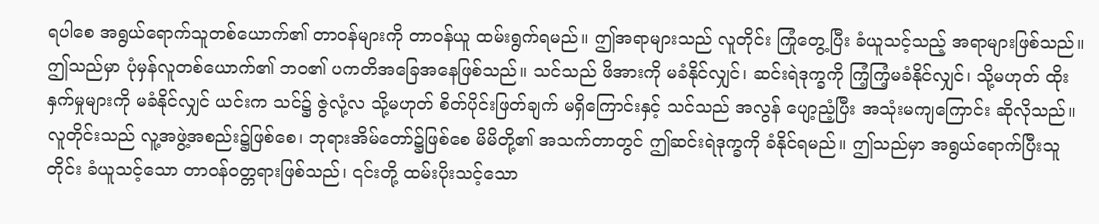ရပါစေ အရွယ်ရောက်သူတစ်ယောက်၏ တာဝန်များကို တာဝန်ယူ ထမ်းရွက်ရမည်။ ဤအရာများသည် လူတိုင်း ကြုံတွေ့ပြီး ခံယူသင့်သည့် အရာများဖြစ်သည်။ ဤသည်မှာ ပုံမှန်လူတစ်ယောက်၏ ဘဝ၏ ပကတိအခြေအနေဖြစ်သည်။ သင်သည် ဖိအားကို မခံနိုင်လျှင်၊ ဆင်းရဲဒုက္ခကို ကြံ့ကြံ့မခံနိုင်လျှင်၊ သို့မဟုတ် ထိုးနှက်မှုများကို မခံနိုင်လျှင် ယင်းက သင်၌ ဇွဲလုံ့လ သို့မဟုတ် စိတ်ပိုင်းဖြတ်ချက် မရှိကြောင်းနှင့် သင်သည် အလွန် ပျော့ညံ့ပြီး အသုံးမကျကြောင်း ဆိုလိုသည်။ လူတိုင်းသည် လူ့အဖွဲ့အစည်း၌ဖြစ်စေ၊ ဘုရားအိမ်တော်၌ဖြစ်စေ မိမိတို့၏ အသက်တာတွင် ဤဆင်းရဲဒုက္ခကို ခံနိုင်ရမည်။ ဤသည်မှာ အရွယ်ရောက်ပြီးသူတိုင်း ခံယူသင့်သော တာဝန်ဝတ္တရားဖြစ်သည်၊ ၎င်းတို့ ထမ်းပိုးသင့်သော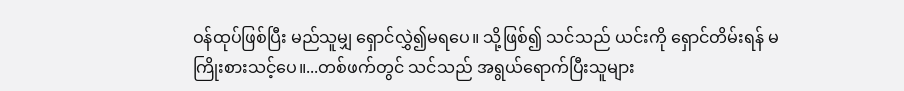ဝန်ထုပ်ဖြစ်ပြီး မည်သူမျှ ရှောင်လွှဲ၍မရပေ။ သို့ဖြစ်၍ သင်သည် ယင်းကို ရှောင်တိမ်းရန် မကြိုးစားသင့်ပေ။...တစ်ဖက်တွင် သင်သည် အရွယ်ရောက်ပြီးသူများ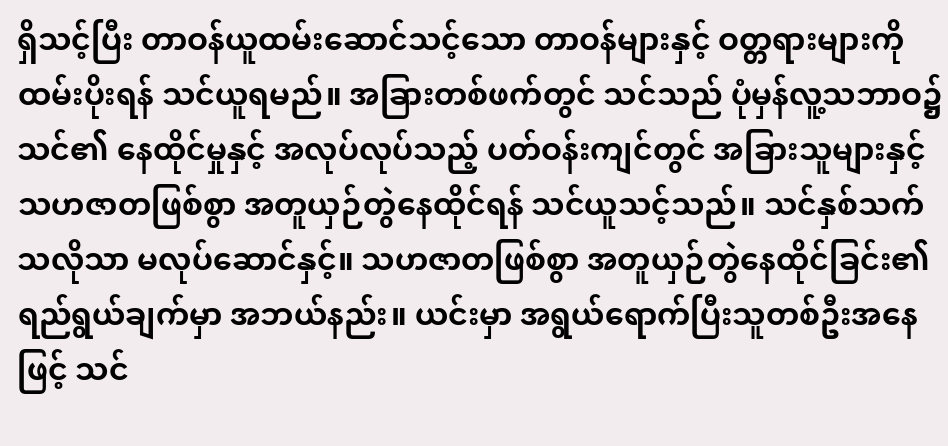ရှိသင့်ပြီး တာဝန်ယူထမ်းဆောင်သင့်သော တာဝန်များနှင့် ဝတ္တရားများကို ထမ်းပိုးရန် သင်ယူရမည်။ အခြားတစ်ဖက်တွင် သင်သည် ပုံမှန်လူ့သဘာဝ၌ သင်၏ နေထိုင်မှုနှင့် အလုပ်လုပ်သည့် ပတ်ဝန်းကျင်တွင် အခြားသူများနှင့် သဟဇာတဖြစ်စွာ အတူယှဉ်တွဲနေထိုင်ရန် သင်ယူသင့်သည်။ သင်နှစ်သက်သလိုသာ မလုပ်ဆောင်နှင့်။ သဟဇာတဖြစ်စွာ အတူယှဉ်တွဲနေထိုင်ခြင်း၏ ရည်ရွယ်ချက်မှာ အဘယ်နည်း။ ယင်းမှာ အရွယ်ရောက်ပြီးသူတစ်ဦးအနေဖြင့် သင်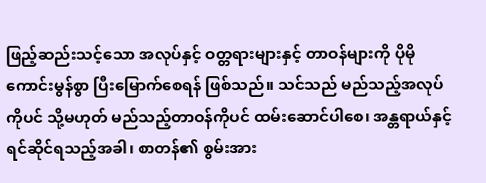ဖြည့်ဆည်းသင့်သော အလုပ်နှင့် ဝတ္တရားများနှင့် တာဝန်များကို ပိုမိုကောင်းမွန်စွာ ပြီးမြောက်စေရန် ဖြစ်သည်။ သင်သည် မည်သည့်အလုပ်ကိုပင် သို့မဟုတ် မည်သည့်တာဝန်ကိုပင် ထမ်းဆောင်ပါစေ၊ အန္တရာယ်နှင့် ရင်ဆိုင်ရသည့်အခါ၊ စာတန်၏ စွမ်းအား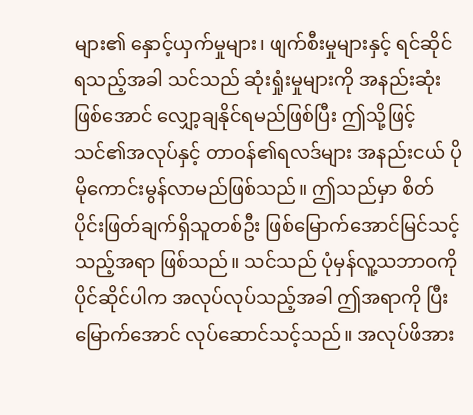များ၏ နှောင့်ယှက်မှုများ၊ ဖျက်စီးမှုများနှင့် ရင်ဆိုင်ရသည့်အခါ သင်သည် ဆုံးရှုံးမှုများကို အနည်းဆုံးဖြစ်အောင် လျှော့ချနိုင်ရမည်ဖြစ်ပြီး ဤသို့ဖြင့် သင်၏အလုပ်နှင့် တာဝန်၏ရလဒ်များ အနည်းငယ် ပိုမိုကောင်းမွန်လာမည်ဖြစ်သည်။ ဤသည်မှာ စိတ်ပိုင်းဖြတ်ချက်ရှိသူတစ်ဦး ဖြစ်မြောက်အောင်မြင်သင့်သည့်အရာ ဖြစ်သည်။ သင်သည် ပုံမှန်လူ့သဘာဝကို ပိုင်ဆိုင်ပါက အလုပ်လုပ်သည့်အခါ ဤအရာကို ပြီးမြောက်အောင် လုပ်ဆောင်သင့်သည်။ အလုပ်ဖိအား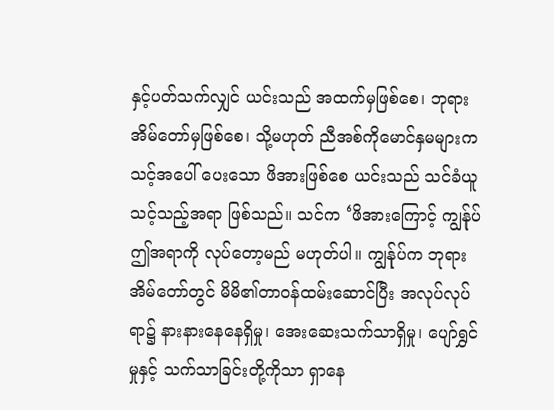နှင့်ပတ်သက်လျှင် ယင်းသည် အထက်မှဖြစ်စေ၊ ဘုရားအိမ်တော်မှဖြစ်စေ၊ သို့မဟုတ် ညီအစ်ကိုမောင်နှမများက သင့်အပေါ် ပေးသော ဖိအားဖြစ်စေ ယင်းသည် သင်ခံယူသင့်သည့်အရာ ဖြစ်သည်။ သင်က ‘ဖိအားကြောင့် ကျွန်ုပ် ဤအရာကို လုပ်တော့မည် မဟုတ်ပါ။ ကျွန်ုပ်က ဘုရားအိမ်တော်တွင် မိမိ၏တာဝန်ထမ်းဆောင်ပြီး အလုပ်လုပ်ရာ၌ နားနားနေနေရှိမှု၊ အေးဆေးသက်သာရှိမှု၊ ပျော်ရွှင်မှုနှင့် သက်သာခြင်းတို့ကိုသာ ရှာနေ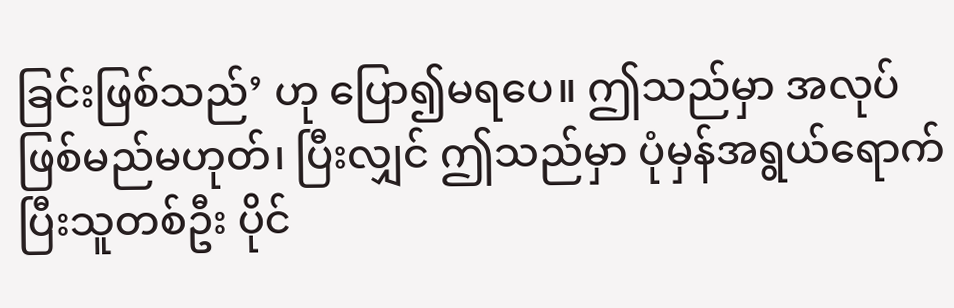ခြင်းဖြစ်သည်’ ဟု ပြော၍မရပေ။ ဤသည်မှာ အလုပ်ဖြစ်မည်မဟုတ်၊ ပြီးလျှင် ဤသည်မှာ ပုံမှန်အရွယ်ရောက်ပြီးသူတစ်ဦး ပိုင်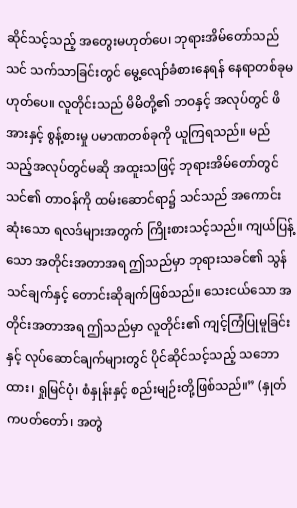ဆိုင်သင့်သည့် အတွေးမဟုတ်ပေ၊ ဘုရားအိမ်တော်သည် သင် သက်သာခြင်းတွင် မွေ့လျော်ခံစားနေရန် နေရာတစ်ခုမဟုတ်ပေ။ လူတိုင်းသည် မိမိတို့၏ ဘဝနှင့် အလုပ်တွင် ဖိအားနှင့် စွန့်စားမှု ပမာဏတစ်ခုကို ယူကြရသည်။ မည်သည့်အလုပ်တွင်မဆို အထူးသဖြင့် ဘုရားအိမ်တော်တွင် သင်၏ တာဝန်ကို ထမ်းဆောင်ရာ၌ သင်သည် အကောင်းဆုံးသော ရလဒ်များအတွက် ကြိုးစားသင့်သည်။ ကျယ်ပြန့်သော အတိုင်းအတာအရ ဤသည်မှာ ဘုရားသခင်၏ သွန်သင်ချက်နှင့် တောင်းဆိုချက်ဖြစ်သည်။ သေးငယ်သော အတိုင်းအတာအရ ဤသည်မှာ လူတိုင်း၏ ကျင့်ကြံပြုမူခြင်းနှင့် လုပ်ဆောင်ချက်များတွင် ပိုင်ဆိုင်သင့်သည့် သဘောထား၊ ရှုမြင်ပုံ၊ စံနှုန်းနှင့် စည်းမျဉ်းတို့ဖြစ်သည်။” (နှုတ်ကပတ်တော်၊ အတွဲ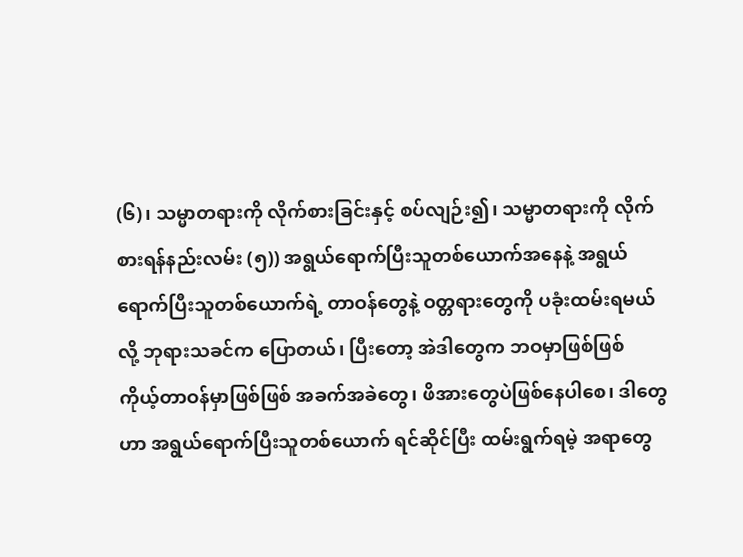(၆)၊ သမ္မာတရားကို လိုက်စားခြင်းနှင့် စပ်လျဉ်း၍၊ သမ္မာတရားကို လိုက်စားရန်နည်းလမ်း (၅)) အရွယ်ရောက်ပြီးသူတစ်ယောက်အနေနဲ့ အရွယ်ရောက်ပြီးသူတစ်ယောက်ရဲ့ တာဝန်တွေနဲ့ ဝတ္တရားတွေကို ပခုံးထမ်းရမယ်လို့ ဘုရားသခင်က ပြောတယ်၊ ပြီးတော့ အဲဒါတွေက ဘဝမှာဖြစ်ဖြစ် ကိုယ့်တာဝန်မှာဖြစ်ဖြစ် အခက်အခဲတွေ၊ ဖိအားတွေပဲဖြစ်နေပါစေ၊ ဒါတွေဟာ အရွယ်ရောက်ပြီးသူတစ်ယောက် ရင်ဆိုင်ပြီး ထမ်းရွက်ရမဲ့ အရာတွေ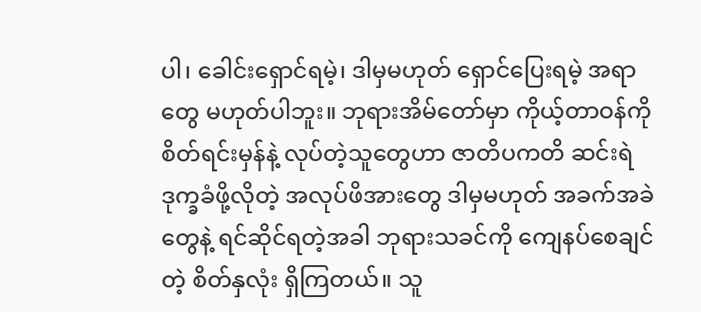ပါ၊ ခေါင်းရှောင်ရမဲ့၊ ဒါမှမဟုတ် ရှောင်ပြေးရမဲ့ အရာတွေ မဟုတ်ပါဘူး။ ဘုရားအိမ်တော်မှာ ကိုယ့်တာဝန်ကို စိတ်ရင်းမှန်နဲ့ လုပ်တဲ့သူတွေဟာ ဇာတိပကတိ ဆင်းရဲဒုက္ခခံဖို့လိုတဲ့ အလုပ်ဖိအားတွေ ဒါမှမဟုတ် အခက်အခဲတွေနဲ့ ရင်ဆိုင်ရတဲ့အခါ ဘုရားသခင်ကို ကျေနပ်စေချင်တဲ့ စိတ်နှလုံး ရှိကြတယ်။ သူ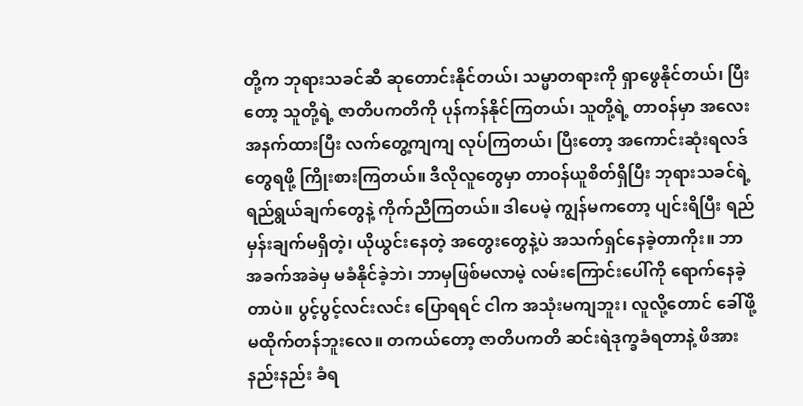တို့က ဘုရားသခင်ဆီ ဆုတောင်းနိုင်တယ်၊ သမ္မာတရားကို ရှာဖွေနိုင်တယ်၊ ပြီးတော့ သူတို့ရဲ့ ဇာတိပကတိကို ပုန်ကန်နိုင်ကြတယ်၊ သူတို့ရဲ့ တာဝန်မှာ အလေးအနက်ထားပြီး လက်တွေ့ကျကျ လုပ်ကြတယ်၊ ပြီးတော့ အကောင်းဆုံးရလဒ်တွေရဖို့ ကြိုးစားကြတယ်။ ဒီလိုလူတွေမှာ တာဝန်ယူစိတ်ရှိပြီး ဘုရားသခင်ရဲ့ ရည်ရွယ်ချက်တွေနဲ့ ကိုက်ညီကြတယ်။ ဒါပေမဲ့ ကျွန်မကတော့ ပျင်းရိပြီး ရည်မှန်းချက်မရှိတဲ့၊ ယိုယွင်းနေတဲ့ အတွေးတွေနဲ့ပဲ အသက်ရှင်နေခဲ့တာကိုး။ ဘာအခက်အခဲမှ မခံနိုင်ခဲ့ဘဲ၊ ဘာမှဖြစ်မလာမဲ့ လမ်းကြောင်းပေါ်ကို ရောက်နေခဲ့တာပဲ။ ပွင့်ပွင့်လင်းလင်း ပြောရရင် ငါက အသုံးမကျဘူး၊ လူလို့တောင် ခေါ်ဖို့ မထိုက်တန်ဘူးလေ။ တကယ်တော့ ဇာတိပကတိ ဆင်းရဲဒုက္ခခံရတာနဲ့ ဖိအားနည်းနည်း ခံရ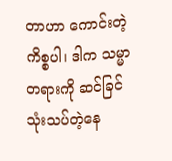တာဟာ ကောင်းတဲ့ကိစ္စပါ၊ ဒါက သမ္မာတရားကို ဆင်ခြင်သုံးသပ်တဲ့နေ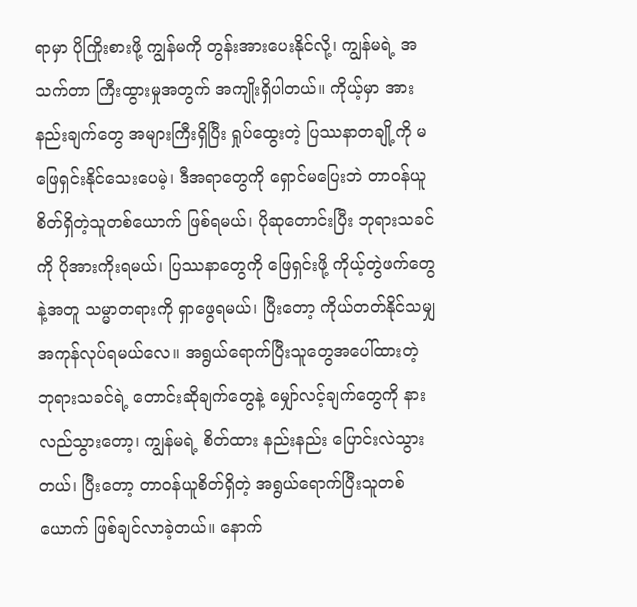ရာမှာ ပိုကြိုးစားဖို့ ကျွန်မကို တွန်းအားပေးနိုင်လို့၊ ကျွန်မရဲ့ အသက်တာ ကြီးထွားမှုအတွက် အကျိုးရှိပါတယ်။ ကိုယ့်မှာ အားနည်းချက်တွေ အများကြီးရှိပြီး ရှုပ်ထွေးတဲ့ ပြဿနာတချို့ကို မဖြေရှင်းနိုင်သေးပေမဲ့၊ ဒီအရာတွေကို ရှောင်မပြေးဘဲ တာဝန်ယူစိတ်ရှိတဲ့သူတစ်ယောက် ဖြစ်ရမယ်၊ ပိုဆုတောင်းပြီး ဘုရားသခင်ကို ပိုအားကိုးရမယ်၊ ပြဿနာတွေကို ဖြေရှင်းဖို့ ကိုယ့်တွဲဖက်တွေနဲ့အတူ သမ္မာတရားကို ရှာဖွေရမယ်၊ ပြီးတော့ ကိုယ်တတ်နိုင်သမျှ အကုန်လုပ်ရမယ်လေ။ အရွယ်ရောက်ပြီးသူတွေအပေါ်ထားတဲ့ ဘုရားသခင်ရဲ့ တောင်းဆိုချက်တွေနဲ့ မျှော်လင့်ချက်တွေကို နားလည်သွားတော့၊ ကျွန်မရဲ့ စိတ်ထား နည်းနည်း ပြောင်းလဲသွားတယ်၊ ပြီးတော့ တာဝန်ယူစိတ်ရှိတဲ့ အရွယ်ရောက်ပြီးသူတစ်ယောက် ဖြစ်ချင်လာခဲ့တယ်။ နောက်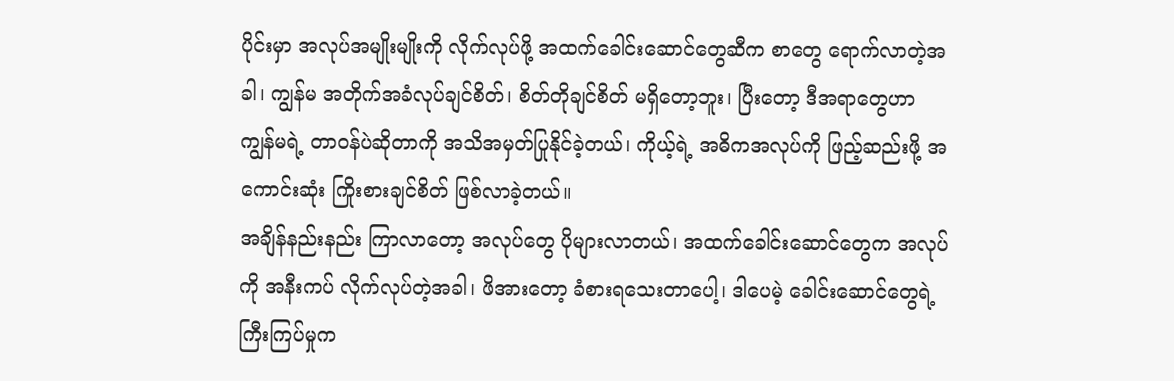ပိုင်းမှာ အလုပ်အမျိုးမျိုးကို လိုက်လုပ်ဖို့ အထက်ခေါင်းဆောင်တွေဆီက စာတွေ ရောက်လာတဲ့အခါ၊ ကျွန်မ အတိုက်အခံလုပ်ချင်စိတ်၊ စိတ်တိုချင်စိတ် မရှိတော့ဘူး၊ ပြီးတော့ ဒီအရာတွေဟာ ကျွန်မရဲ့ တာဝန်ပဲဆိုတာကို အသိအမှတ်ပြုနိုင်ခဲ့တယ်၊ ကိုယ့်ရဲ့ အဓိကအလုပ်ကို ဖြည့်ဆည်းဖို့ အကောင်းဆုံး ကြိုးစားချင်စိတ် ဖြစ်လာခဲ့တယ်။
အချိန်နည်းနည်း ကြာလာတော့ အလုပ်တွေ ပိုများလာတယ်၊ အထက်ခေါင်းဆောင်တွေက အလုပ်ကို အနီးကပ် လိုက်လုပ်တဲ့အခါ၊ ဖိအားတော့ ခံစားရသေးတာပေါ့၊ ဒါပေမဲ့ ခေါင်းဆောင်တွေရဲ့ ကြီးကြပ်မှုက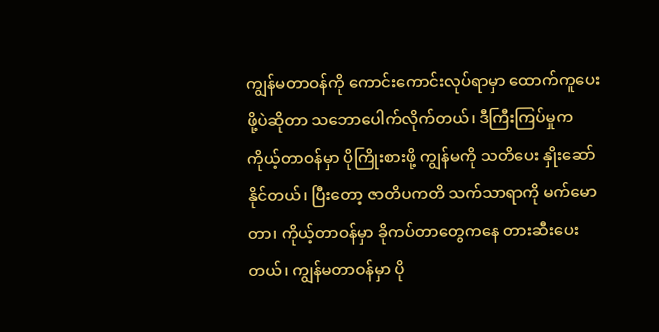ကျွန်မတာဝန်ကို ကောင်းကောင်းလုပ်ရာမှာ ထောက်ကူပေးဖို့ပဲဆိုတာ သဘောပေါက်လိုက်တယ်၊ ဒီကြီးကြပ်မှုက ကိုယ့်တာဝန်မှာ ပိုကြိုးစားဖို့ ကျွန်မကို သတိပေး နှိုးဆော်နိုင်တယ်၊ ပြီးတော့ ဇာတိပကတိ သက်သာရာကို မက်မောတာ၊ ကိုယ့်တာဝန်မှာ ခိုကပ်တာတွေကနေ တားဆီးပေးတယ်၊ ကျွန်မတာဝန်မှာ ပို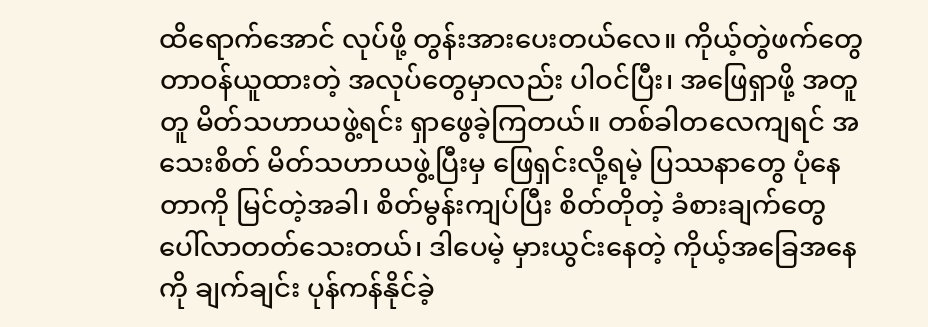ထိရောက်အောင် လုပ်ဖို့ တွန်းအားပေးတယ်လေ။ ကိုယ့်တွဲဖက်တွေ တာဝန်ယူထားတဲ့ အလုပ်တွေမှာလည်း ပါဝင်ပြီး၊ အဖြေရှာဖို့ အတူတူ မိတ်သဟာယဖွဲ့ရင်း ရှာဖွေခဲ့ကြတယ်။ တစ်ခါတလေကျရင် အသေးစိတ် မိတ်သဟာယဖွဲ့ပြီးမှ ဖြေရှင်းလို့ရမဲ့ ပြဿနာတွေ ပုံနေတာကို မြင်တဲ့အခါ၊ စိတ်မွန်းကျပ်ပြီး စိတ်တိုတဲ့ ခံစားချက်တွေ ပေါ်လာတတ်သေးတယ်၊ ဒါပေမဲ့ မှားယွင်းနေတဲ့ ကိုယ့်အခြေအနေကို ချက်ချင်း ပုန်ကန်နိုင်ခဲ့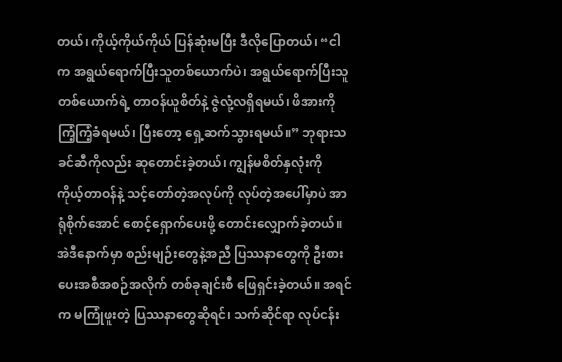တယ်၊ ကိုယ့်ကိုယ်ကိုယ် ပြန်ဆုံးမပြီး ဒီလိုပြောတယ်၊ “ငါက အရွယ်ရောက်ပြီးသူတစ်ယောက်ပဲ၊ အရွယ်ရောက်ပြီးသူတစ်ယောက်ရဲ့ တာဝန်ယူစိတ်နဲ့ ဇွဲလုံ့လရှိရမယ်၊ ဖိအားကို ကြံ့ကြံ့ခံရမယ်၊ ပြီးတော့ ရှေ့ဆက်သွားရမယ်။” ဘုရားသခင်ဆီကိုလည်း ဆုတောင်းခဲ့တယ်၊ ကျွန်မစိတ်နှလုံးကို ကိုယ့်တာဝန်နဲ့ သင့်တော်တဲ့အလုပ်ကို လုပ်တဲ့အပေါ်မှာပဲ အာရုံစိုက်အောင် စောင့်ရှောက်ပေးဖို့ တောင်းလျှောက်ခဲ့တယ်။ အဲဒီနောက်မှာ စည်းမျဉ်းတွေနဲ့အညီ ပြဿနာတွေကို ဦးစားပေးအစီအစဉ်အလိုက် တစ်ခုချင်းစီ ဖြေရှင်းခဲ့တယ်။ အရင်က မကြုံဖူးတဲ့ ပြဿနာတွေဆိုရင်၊ သက်ဆိုင်ရာ လုပ်ငန်း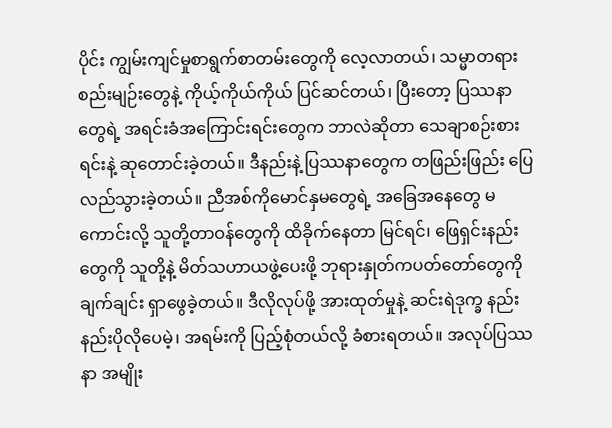ပိုင်း ကျွမ်းကျင်မှုစာရွက်စာတမ်းတွေကို လေ့လာတယ်၊ သမ္မာတရား စည်းမျဉ်းတွေနဲ့ ကိုယ့်ကိုယ်ကိုယ် ပြင်ဆင်တယ်၊ ပြီးတော့ ပြဿနာတွေရဲ့ အရင်းခံအကြောင်းရင်းတွေက ဘာလဲဆိုတာ သေချာစဉ်းစားရင်းနဲ့ ဆုတောင်းခဲ့တယ်။ ဒီနည်းနဲ့ ပြဿနာတွေက တဖြည်းဖြည်း ပြေလည်သွားခဲ့တယ်။ ညီအစ်ကိုမောင်နှမတွေရဲ့ အခြေအနေတွေ မကောင်းလို့ သူတို့တာဝန်တွေကို ထိခိုက်နေတာ မြင်ရင်၊ ဖြေရှင်းနည်းတွေကို သူတို့နဲ့ မိတ်သဟာယဖွဲ့ပေးဖို့ ဘုရားနှုတ်ကပတ်တော်တွေကို ချက်ချင်း ရှာဖွေခဲ့တယ်။ ဒီလိုလုပ်ဖို့ အားထုတ်မှုနဲ့ ဆင်းရဲဒုက္ခ နည်းနည်းပိုလိုပေမဲ့၊ အရမ်းကို ပြည့်စုံတယ်လို့ ခံစားရတယ်။ အလုပ်ပြဿနာ အမျိုး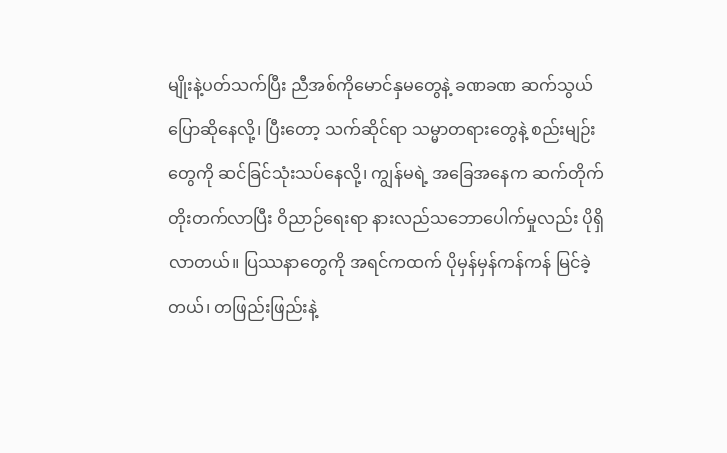မျိုးနဲ့ပတ်သက်ပြီး ညီအစ်ကိုမောင်နှမတွေနဲ့ ခဏခဏ ဆက်သွယ်ပြောဆိုနေလို့၊ ပြီးတော့ သက်ဆိုင်ရာ သမ္မာတရားတွေနဲ့ စည်းမျဉ်းတွေကို ဆင်ခြင်သုံးသပ်နေလို့၊ ကျွန်မရဲ့ အခြေအနေက ဆက်တိုက် တိုးတက်လာပြီး ဝိညာဉ်ရေးရာ နားလည်သဘောပေါက်မှုလည်း ပိုရှိလာတယ်။ ပြဿနာတွေကို အရင်ကထက် ပိုမှန်မှန်ကန်ကန် မြင်ခဲ့တယ်၊ တဖြည်းဖြည်းနဲ့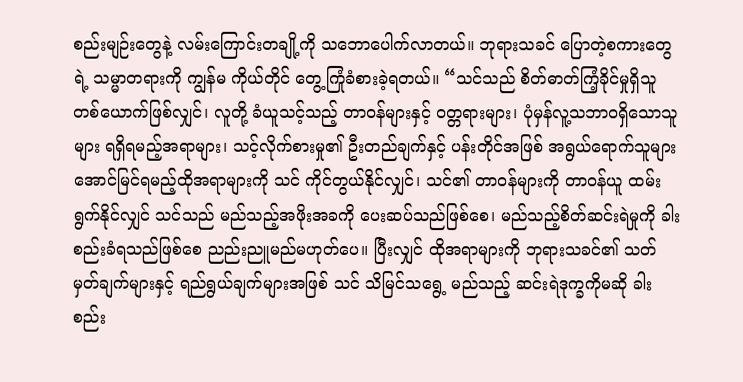စည်းမျဉ်းတွေနဲ့ လမ်းကြောင်းတချို့ကို သဘောပေါက်လာတယ်။ ဘုရားသခင် ပြောတဲ့စကားတွေရဲ့ သမ္မာတရားကို ကျွန်မ ကိုယ်တိုင် တွေ့ကြုံခံစားခဲ့ရတယ်။ “သင်သည် စိတ်ဓာတ်ကြံ့ခိုင်မှုရှိသူတစ်ယောက်ဖြစ်လျှင်၊ လူတို့ ခံယူသင့်သည့် တာဝန်များနှင့် ဝတ္တရားများ၊ ပုံမှန်လူ့သဘာဝရှိသောသူများ ရရှိရမည့်အရာများ၊ သင့်လိုက်စားမှု၏ ဦးတည်ချက်နှင့် ပန်းတိုင်အဖြစ် အရွယ်ရောက်သူများ အောင်မြင်ရမည့်ထိုအရာများကို သင် ကိုင်တွယ်နိုင်လျှင်၊ သင်၏ တာဝန်များကို တာဝန်ယူ ထမ်းရွက်နိုင်လျှင် သင်သည် မည်သည့်အဖိုးအခကို ပေးဆပ်သည်ဖြစ်စေ၊ မည်သည့်စိတ်ဆင်းရဲမှုကို ခါးစည်းခံရသည်ဖြစ်စေ ညည်းညူမည်မဟုတ်ပေ။ ပြီးလျှင် ထိုအရာများကို ဘုရားသခင်၏ သတ်မှတ်ချက်များနှင့် ရည်ရွယ်ချက်များအဖြစ် သင် သိမြင်သရွေ့ မည်သည့် ဆင်းရဲဒုက္ခကိုမဆို ခါးစည်း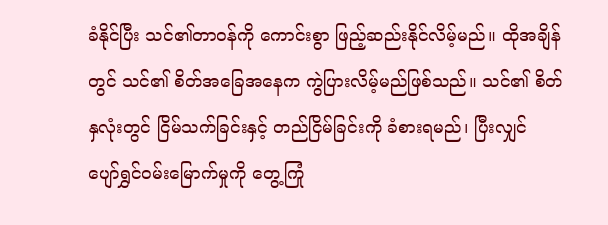ခံနိုင်ပြီး သင်၏တာဝန်ကို ကောင်းစွာ ဖြည့်ဆည်းနိုင်လိမ့်မည်။ ထိုအချိန်တွင် သင်၏ စိတ်အခြေအနေက ကွဲပြားလိမ့်မည်ဖြစ်သည်။ သင်၏ စိတ်နှလုံးတွင် ငြိမ်သက်ခြင်းနှင့် တည်ငြိမ်ခြင်းကို ခံစားရမည်၊ ပြီးလျှင် ပျော်ရွှင်ဝမ်းမြောက်မှုကို တွေ့ကြုံ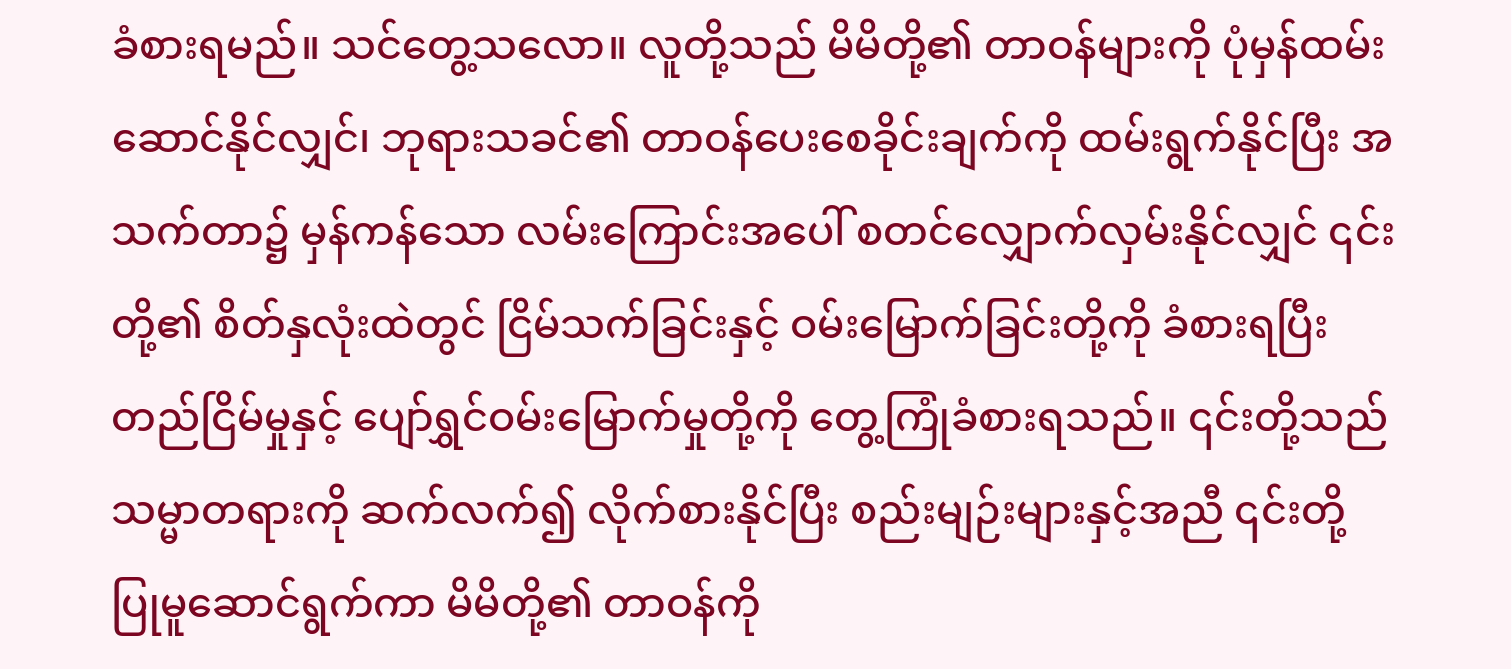ခံစားရမည်။ သင်တွေ့သလော။ လူတို့သည် မိမိတို့၏ တာဝန်များကို ပုံမှန်ထမ်းဆောင်နိုင်လျှင်၊ ဘုရားသခင်၏ တာဝန်ပေးစေခိုင်းချက်ကို ထမ်းရွက်နိုင်ပြီး အသက်တာ၌ မှန်ကန်သော လမ်းကြောင်းအပေါ် စတင်လျှောက်လှမ်းနိုင်လျှင် ၎င်းတို့၏ စိတ်နှလုံးထဲတွင် ငြိမ်သက်ခြင်းနှင့် ဝမ်းမြောက်ခြင်းတို့ကို ခံစားရပြီး တည်ငြိမ်မှုနှင့် ပျော်ရွှင်ဝမ်းမြောက်မှုတို့ကို တွေ့ကြုံခံစားရသည်။ ၎င်းတို့သည် သမ္မာတရားကို ဆက်လက်၍ လိုက်စားနိုင်ပြီး စည်းမျဉ်းများနှင့်အညီ ၎င်းတို့ ပြုမူဆောင်ရွက်ကာ မိမိတို့၏ တာဝန်ကို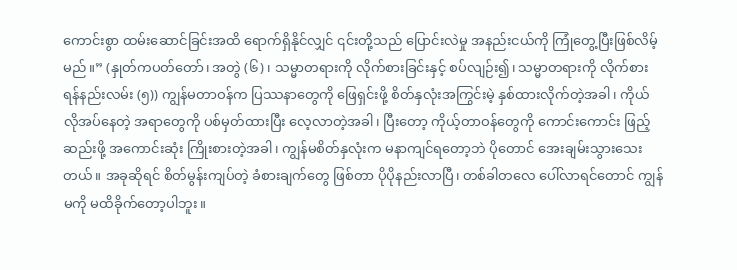ကောင်းစွာ ထမ်းဆောင်ခြင်းအထိ ရောက်ရှိနိုင်လျှင် ၎င်းတို့သည် ပြောင်းလဲမှု အနည်းငယ်ကို ကြုံတွေ့ပြီးဖြစ်လိမ့်မည်။” (နှုတ်ကပတ်တော်၊ အတွဲ (၆)၊ သမ္မာတရားကို လိုက်စားခြင်းနှင့် စပ်လျဉ်း၍၊ သမ္မာတရားကို လိုက်စားရန်နည်းလမ်း (၅)) ကျွန်မတာဝန်က ပြဿနာတွေကို ဖြေရှင်းဖို့ စိတ်နှလုံးအကြွင်းမဲ့ နှစ်ထားလိုက်တဲ့အခါ၊ ကိုယ်လိုအပ်နေတဲ့ အရာတွေကို ပစ်မှတ်ထားပြီး လေ့လာတဲ့အခါ၊ ပြီးတော့ ကိုယ့်တာဝန်တွေကို ကောင်းကောင်း ဖြည့်ဆည်းဖို့ အကောင်းဆုံး ကြိုးစားတဲ့အခါ၊ ကျွန်မစိတ်နှလုံးက မနာကျင်ရတော့ဘဲ ပိုတောင် အေးချမ်းသွားသေးတယ်။ အခုဆိုရင် စိတ်မွန်းကျပ်တဲ့ ခံစားချက်တွေ ဖြစ်တာ ပိုပိုနည်းလာပြီ၊ တစ်ခါတလေ ပေါ်လာရင်တောင် ကျွန်မကို မထိခိုက်တော့ပါဘူး။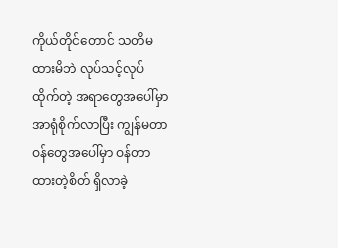ကိုယ်တိုင်တောင် သတိမထားမိဘဲ လုပ်သင့်လုပ်ထိုက်တဲ့ အရာတွေအပေါ်မှာ အာရုံစိုက်လာပြီး ကျွန်မတာဝန်တွေအပေါ်မှာ ဝန်တာထားတဲ့စိတ် ရှိလာခဲ့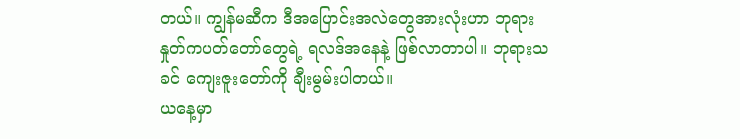တယ်။ ကျွန်မဆီက ဒီအပြောင်းအလဲတွေအားလုံးဟာ ဘုရားနှုတ်ကပတ်တော်တွေရဲ့ ရလဒ်အနေနဲ့ ဖြစ်လာတာပါ။ ဘုရားသခင် ကျေးဇူးတော်ကို ချီးမွမ်းပါတယ်။
ယနေ့မှာ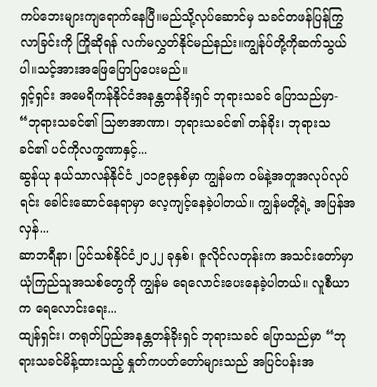ကပ်ဘေးများကျရောက်နေပြီ။မည်သို့လုပ်ဆောင်မှ သခင်တဖန်ပြန်ကြွလာခြင်းကို ကြိုဆိုရန် လက်မလွှတ်နိုင်မည်နည်း။ကျွန်ုပ်တို့ကိုဆက်သွယ်ပါ။သင့်အားအဖြေပြောပြပေးမည်။
ရှင့်ရှင်း အမေရိကန်နိုင်ငံအနန္တတန်ခိုးရှင် ဘုရားသခင် ပြောသည်မှာ- “ဘုရားသခင်၏ သြဇာအာဏာ၊ ဘုရားသခင်၏ တန်ခိုး၊ ဘုရားသခင်၏ ပင်ကိုလက္ခဏာနှင့်...
ဆွန်ယု နယ်သာလန်နိုင်ငံ ၂၀၁၉ခုနှစ်မှာ ကျွန်မက ဝမ်နဲ့အတူအလုပ်လုပ်ရင်း ခေါင်းဆောင်နေရာမှာ လေ့ကျင့်နေခဲ့ပါတယ်။ ကျွန်မတို့ရဲ့ အပြန်အလှန်...
ဆာဘရီနာ၊ ပြင်သစ်နိုင်ငံ၂၀၂၂ ခုနှစ်၊ ဇူလိုင်လတုန်းက အသင်းတော်မှာ ယုံကြည်သူအသစ်တွေကို ကျွန်မ ရေလောင်းပေးနေခဲ့ပါတယ်။ လူစီယာက ရေလောင်းရေး...
ထျန်ရှင်း၊ တရုတ်ပြည်အနန္တတန်ခိုးရှင် ဘုရားသခင် ပြောသည်မှာ “ဘုရားသခင်မိန့်ထားသည့် နှုတ်ကပတ်တော်များသည် အပြင်ပန်းအ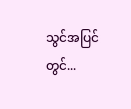သွင်အပြင်တွင်...